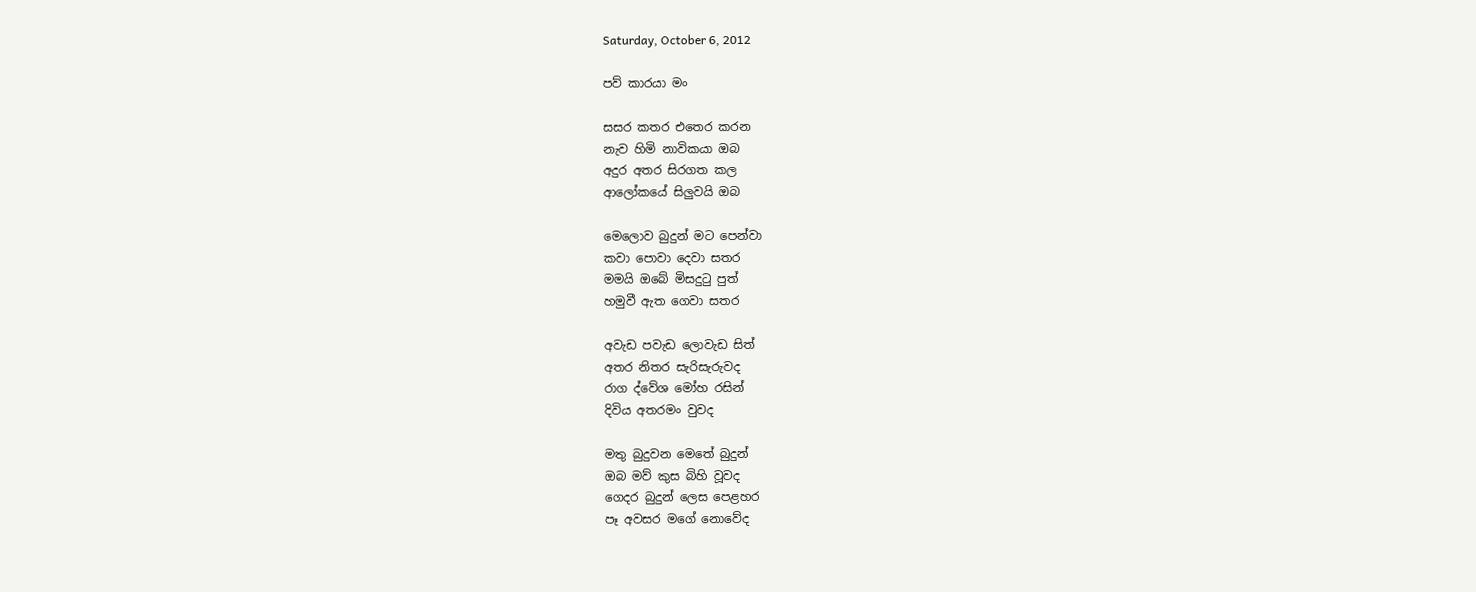Saturday, October 6, 2012

පව් කාරයා මං

සසර කතර එතෙර කරන
නැව හිමි නාවිකයා ඔබ
අදුර අතර සිරගත කල
ආලෝකයේ සිලුවයි ඔබ

මෙලොව බුදුන් මට පෙන්වා
කවා පොවා දෙවා සතර
මමයි ඔබේ මිසදුටු පුත්
හමුවී ඇත ගෙවා සතර

අවැඩ පවැඩ ලොවැඩ සිත්
අතර නිතර සැරිසැරුවද
රාග ද්වේශ මෝහ රසින්
දිවිය අතරමං වුවද

මතු බුදුවන මෙතේ බුදුන්
ඔබ මව් කුස බිහි වූවද
ගෙදර බුදුන් ලෙස පෙළහර
පෑ අවසර මගේ නොවේද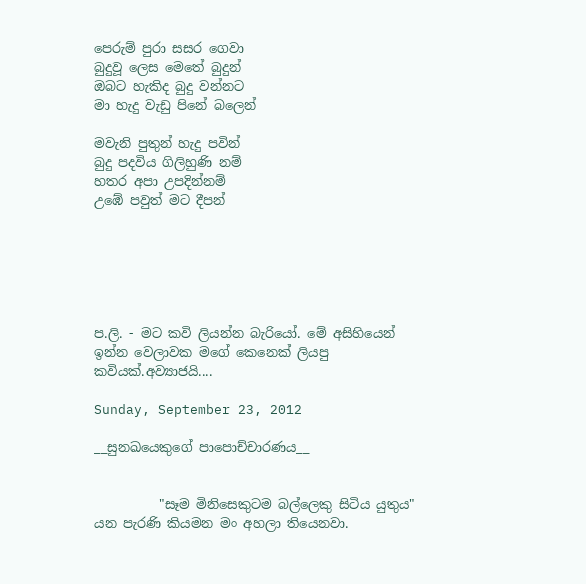පෙරුම් පුරා සසර ගෙවා
බුදුවූ ලෙස මෙතේ බුදුන්
ඔබට හැකිද බුදු වන්නට
මා හැදු වැඩු පිනේ බලෙන්

මවැනි පුතුන් හැදු පවින්
බුදු පදවිය ගිලිහුණි නම්
හතර අපා උපදින්නම්
උඹේ පවුත් මට දීපන්






ප.ලි. - මට කවි ලියන්න බැරියෝ. මේ අසිහියෙන් ඉන්න වෙලාවක මගේ කෙනෙක් ලියපු කවියක්.අව්‍යාජයි....

Sunday, September 23, 2012

__සුනඛයෙකුගේ පාපොච්චාරණය__


          "සෑම මිනිසෙකුටම බල්ලෙකු සිටිය යුතුය" යන පැරණි කියමන මං අහලා තියෙනවා.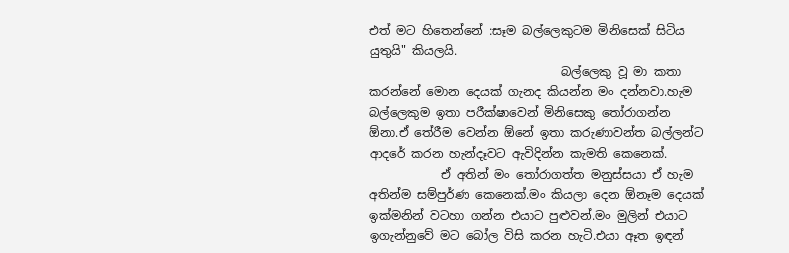එත් මට හිතෙන්නේ :සෑම බල්ලෙකුටම මිනිසෙක් සිටිය යුතුයි" කියලයි.
                                බල්ලෙකු වූ මා කතා කරන්නේ මොන දෙයක් ගැනද කියන්න මං දන්නවා.හැම බල්ලෙකුම ඉතා පරීක්ෂාවෙන් මිනිසෙකු තෝරාගන්න ඕනා.ඒ තේරීම වෙන්න ඕනේ ඉතා කරුණාවන්ත බල්ලන්ට ආදරේ කරන හැන්දෑවට ඇවිදින්න කැමති කෙනෙක්.
            ඒ අතින් මං තෝරාගත්ත මනුස්සයා ඒ හැම අතින්ම සම්පුර්ණ කෙනෙක්.මං කියලා දෙන ඕනෑම දෙයක් ඉක්මනින් වටහා ගන්න එයාට පුළුවන්.මං මුලින් එයාට ඉගැන්නුවේ මට බෝල විසි කරන හැටි.එයා ඈත ඉඳන්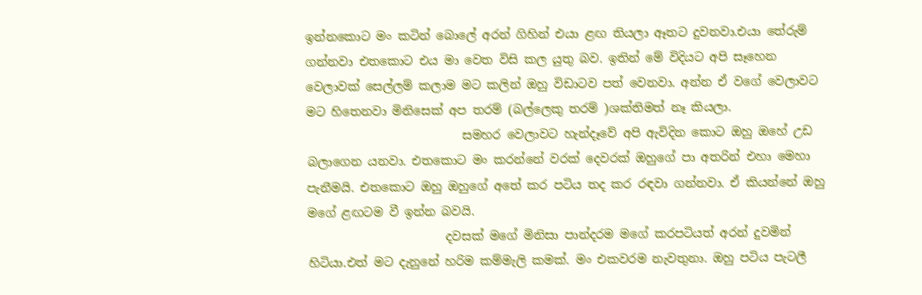ඉන්නකොට මං කටින් බොලේ අරන් ගිහින් එයා ළඟ තියලා ඈතට දුවනවා.එයා තේරුම් ගන්නවා එතකොට එය මා වෙත විසි කල යුතු බව. ඉතින් මේ විදියට අපි සෑහෙන වෙලාවක් සෙල්ලම් කලාම මට කලින් ඔහු විඩාටව පත් වෙනවා. අන්න ඒ වගේ වෙලාවට මට හිතෙනවා මිනිසෙක් අප තරම් (බල්ලෙකු තරම් )ශක්තිමත් නෑ කියලා.
                          සමහර වෙලාවට හැන්දෑවේ අපි ඇවිදින කොට ඔහු ඔහේ උඩ බලාගෙන යනවා. එතකොට මං කරන්නේ වරක් දෙවරක් ඔහුගේ පා අතරින් එහා මෙහා පැනීමයි. එතකොට ඔහු ඔහුගේ අතේ කර පටිය තද කර රඳවා ගන්නවා. ඒ කියන්නේ ඔහු මගේ ළඟටම වී ඉන්න බවයි.
                       දවසක් මගේ මිනිසා පාන්දරම මගේ කරපටියත් අරන් දුවමින් හිටියා.එත් මට දැනුනේ හරිම කම්මැලි කමක්. මං එකවරම නැවතුනා. ඔහු පටිය පැටලී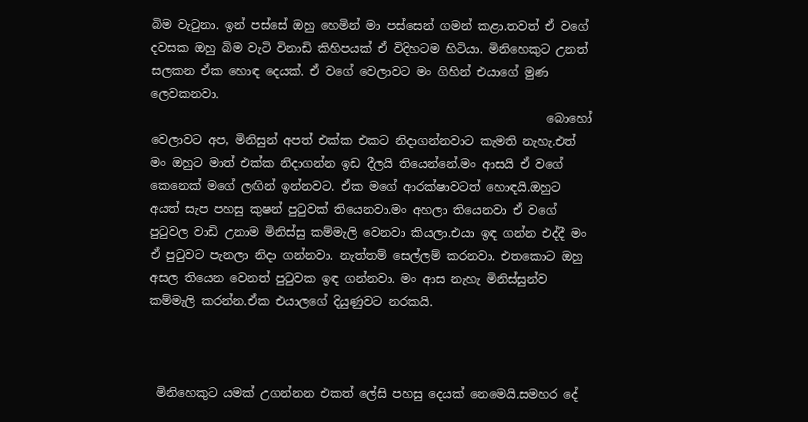බිම වැටුනා. ඉන් පස්සේ ඔහු හෙමින් මා පස්සෙන් ගමන් කළා.තවත් ඒ වගේ දවසක ඔහු බිම වැටි විනාඩි කිහිපයක් ඒ විදිහටම හිටියා. මිනිහෙකුට උනත් සලකන ඒක හොඳ දෙයක්. ඒ වගේ වෙලාවට මං ගිහින් එයාගේ මුණ ලෙවකනවා.
                                                                  බොහෝ වෙලාවට අප, මිනිසුන් අපත් එක්ක එකට නිදාගන්නවාට කැමති නැහැ.එත් මං ඔහුට මාත් එක්ක නිදාගන්න ඉඩ දීලයි තියෙන්නේ.මං ආසයි ඒ වගේ කෙනෙක් මගේ ලඟින් ඉන්නවට. ඒක මගේ ආරක්ෂාවටත් හොඳයි.ඔහුට අයත් සැප පහසු කුෂන් පුටුවක් තියෙනවා.මං අහලා තියෙනවා ඒ වගේ පුටුවල වාඩි උනාම මිනිස්සු කම්මැලි වෙනවා කියලා.එයා ඉඳ ගන්න එද්දී මං ඒ පුටුවට පැනලා නිදා ගන්නවා. නැත්තම් සෙල්ලම් කරනවා. එතකොට ඔහු අසල තියෙන වෙනත් පුටුවක ඉඳ ගන්නවා. මං ආස නැහැ මිනිස්සුන්ව කම්මැලි කරන්න.ඒක එයාලගේ දියුණුවට නරකයි.



 මිනිහෙකුට යමක් උගන්නන එකත් ලේසි පහසු දෙයක් නෙමෙයි.සමහර දේ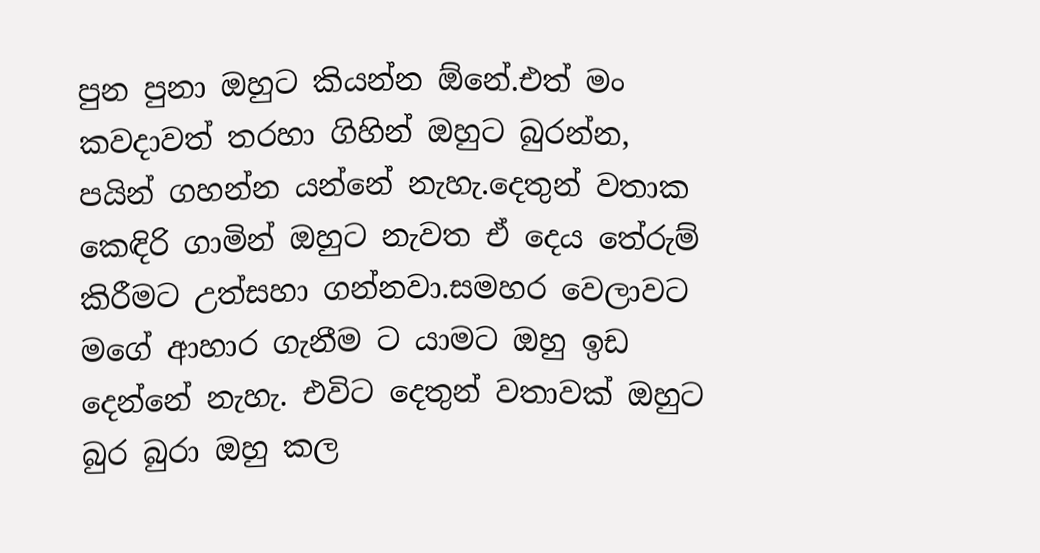පුන පුනා ඔහුට කියන්න ඕනේ.එත් මං කවදාවත් තරහා ගිහින් ඔහුට බුරන්න, පයින් ගහන්න යන්නේ නැහැ.දෙතුන් වතාක කෙඳිරි ගාමින් ඔහුට නැවත ඒ දෙය තේරුම් කිරීමට උත්සහා ගන්නවා.සමහර වෙලාවට මගේ ආහාර ගැනීම ට යාමට ඔහු ඉඩ දෙන්නේ නැහැ. එවිට දෙතුන් වතාවක් ඔහුට බුර බුරා ඔහු කල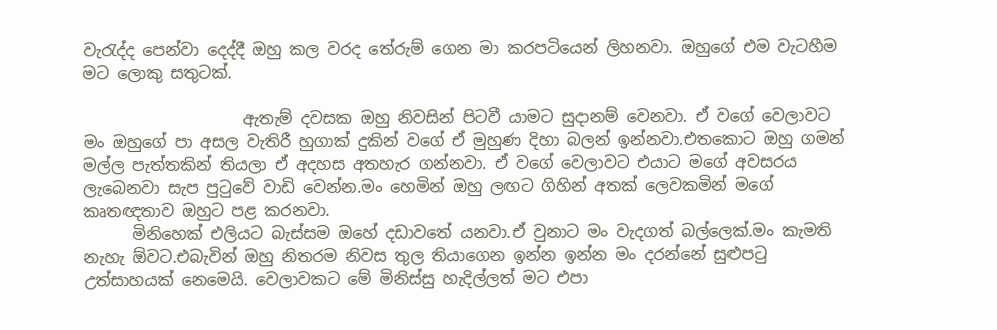වැරැද්ද පෙන්වා දෙද්දී ඔහු කල වරද තේරුම් ගෙන මා කරපටියෙන් ලිහනවා. ඔහුගේ එම වැටහීම මට ලොකු සතුටක්.

                    ඇතැම් දවසක ඔහු නිවසින් පිටවී යාමට සුදානම් වෙනවා. ඒ වගේ වෙලාවට මං ඔහුගේ පා අසල වැතිරී හුගාක් දුකින් වගේ ඒ මුහුණ දිහා බලන් ඉන්නවා.එතකොට ඔහු ගමන් මල්ල පැත්තකින් තියලා ඒ අදහස අතහැර ගන්නවා. ඒ වගේ වෙලාවට එයාට මගේ අවසරය ලැබෙනවා සැප පුටුවේ වාඩි වෙන්න.මං හෙමින් ඔහු ලඟට ගිහින් අතක් ලෙවකමින් මගේ කෘතඥතාව ඔහුට පළ කරනවා.
      මිනිහෙක් එලියට බැස්සම ඔහේ දඩාවතේ යනවා.ඒ වුනාට මං වැදගත් බල්ලෙක්.මං කැමති නැහැ ඕවට.එබැවින් ඔහු නිතරම නිවස තුල තියාගෙන ඉන්න ඉන්න මං දරන්නේ සුළුපටු උත්සාහයක් නෙමෙයි. වෙලාවකට මේ මිනිස්සු හැදිල්ලත් මට එපා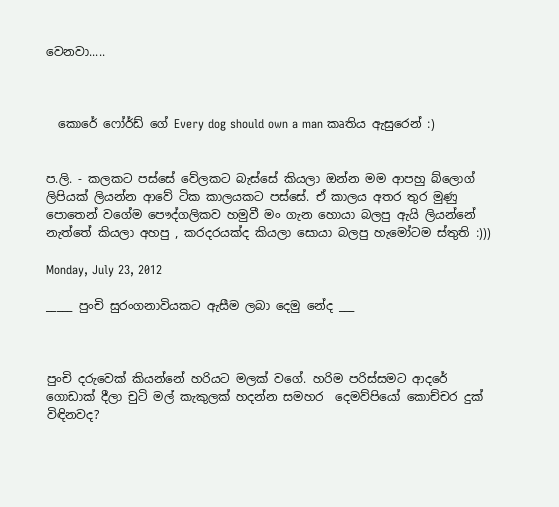වෙනවා.....



  කොරේ ෆෝර්ඩ් ගේ Every dog should own a man කෘතිය ඇසුරෙන් :)


ප.ලි. - කලකට පස්සේ වේලකට බැස්සේ කියලා ඔන්න මම ආපහු බ්ලොග් ලිපියක් ලියන්න ආවේ ටික කාලයකට පස්සේ. ඒ කාලය අතර තුර මුණු පොතෙන් වගේම පෞද්ගලිකව හමුවී මං ගැන හොයා බලපු ඇයි ලියන්නේ නැත්තේ කියලා අහපු , කරදරයක්ද කියලා සොයා බලපු හැමෝටම ස්තුති :)))

Monday, July 23, 2012

_____ පුංචි සුරංගනාවියකට ඇසීම ලබා දෙමු නේද ___



පුංචි දරුවෙක් කියන්නේ හරියට මලක් වගේ. හරිම පරිස්සමට ආදරේ ගොඩාක් දීලා චුටි මල් කැකුලක් හදන්න සමහර  දෙමව්පියෝ කොච්චර දුක් විඳිනවද?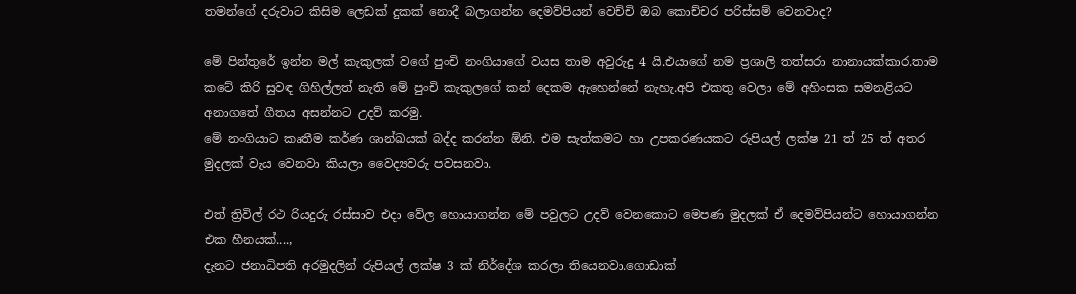තමන්ගේ දරුවාට කිසිම ලෙඩක් දුකක් නොදී බලාගන්න දෙමව්පියන් වෙච්චි ඔබ කොච්චර පරිස්සම් වෙනවාද?

මේ පින්තුරේ ඉන්න මල් කැකුලක් වගේ පුංචි නංගියාගේ වයස තාම අවුරුදු 4 යි.එයාගේ නම ප්‍රශාලි තත්සරා නානායක්කාර.තාම කටේ කිරි සුවඳ ගිහිල්ලත් නැති මේ පුංචි කැකුලගේ කන් දෙකම ඇහෙන්නේ නැහැ.අපි එකතු වෙලා මේ අහිංසක සමනළියට අනාගතේ ගීතය අසන්නට උදව් කරමු.
මේ නංගියාට කෘතීම කර්ණ ශාන්ඛයක් බද්ද කරන්න ඕනි. එම සැත්කමට හා උපකරණයකට රුපියල් ලක්ෂ 21 ත් 25 ත් අතර මුදලක් වැය වෙනවා කියලා වෛද්‍යවරු පවසනවා.

එත් ත්‍රිවිල් රථ රියදුරු රස්සාව එදා වේල හොයාගන්න මේ පවුලට උදව් වෙනකොට මෙපණ මුදලක් ඒ දෙමව්පියන්ට හොයාගන්න එක හීනයක්‌....,
දැනට ජනාධිපති අරමුදලින් රුපියල් ලක්ෂ 3 ක් නිර්දේශ කරලා තියෙනවා.ගොඩාක්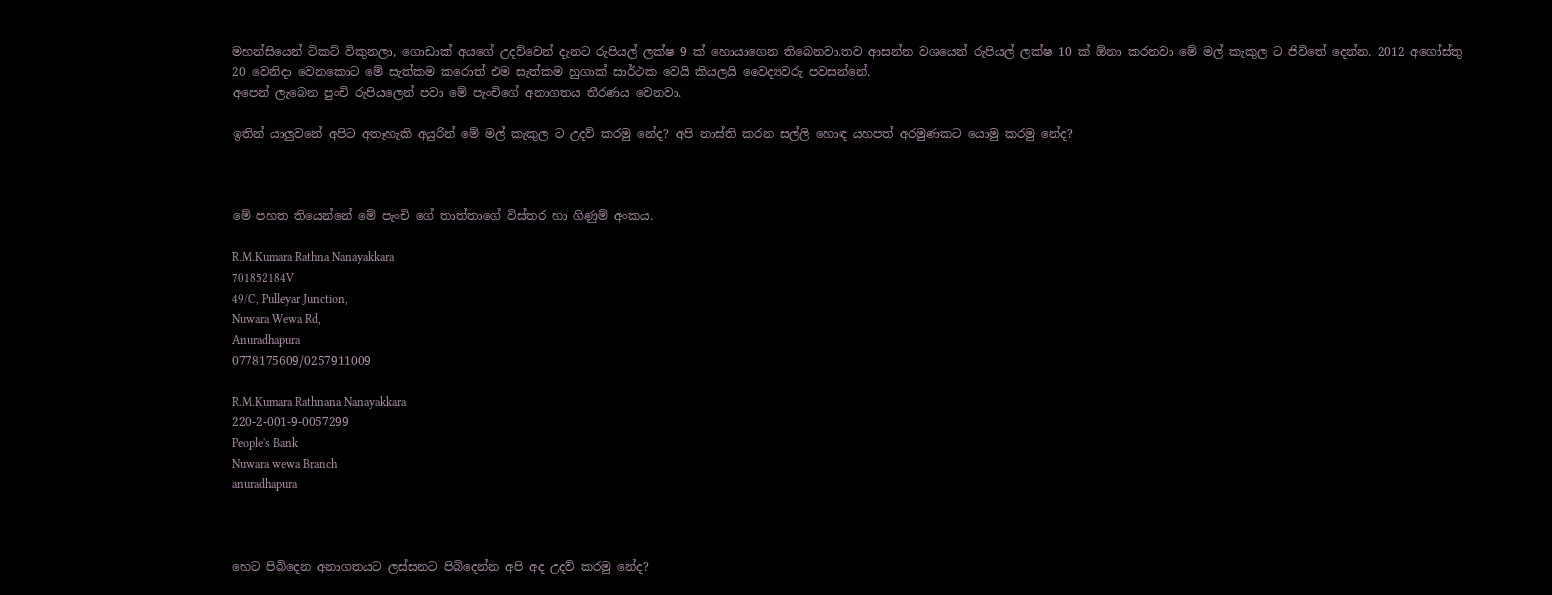මහන්සියෙන් ටිකට් විකුනලා, ගොඩාක් අයගේ උදව්වෙන් දැනට රුපියල් ලක්ෂ 9 ක් හොයාගෙන තිබෙනවා.තව ආසන්න වශයෙන් රුපියල් ලක්ෂ 10 ක් ඕනා කරනවා මේ මල් කැකුල ට ජිවිතේ දෙන්න. 2012 අගෝස්තු 20 වෙනිදා වෙනකොට මේ සැත්කම කරොත් එම සැත්කම හුගාක් සාර්ථක වෙයි කියලයි වෛද්‍යවරු පවසන්නේ.
අපෙන් ලැබෙන පුංචි රුපියලෙන් පවා මේ පැංචිගේ අනාගතය තීරණය වෙනවා.

ඉතින් යාලුවනේ අපිට අතෑහැකි අයුරින් මේ මල් කැකුල ට උදව් කරමු නේද? අපි නාස්ති කරන සල්ලි හොඳ යහපත් අරමුණකට යොමු කරමු නේද?



මේ පහත තියෙන්නේ මේ පැංචි ගේ තාත්තාගේ විස්තර හා ගිණුම් අංකය.

R.M.Kumara Rathna Nanayakkara
701852184V
49/C, Pulleyar Junction,
Nuwara Wewa Rd,
Anuradhapura
0778175609/0257911009

R.M.Kumara Rathnana Nanayakkara
220-2-001-9-0057299
People's Bank
Nuwara wewa Branch
anuradhapura



හෙට පිබිදෙන අනාගතයට ලස්සනට පිබිදෙන්න අපි අද උදව් කරමු නේද?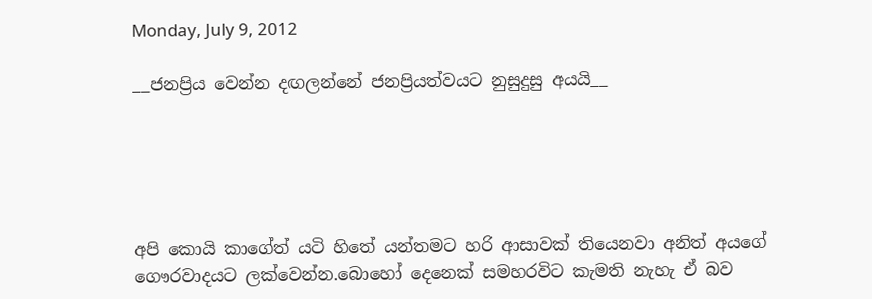Monday, July 9, 2012

__ජනප්‍රිය වෙන්න දඟලන්නේ ජනප්‍රියත්වයට නුසුදුසු අයයි__





අපි කොයි කාගේත් යටි හිතේ යන්තමට හරි ආසාවක් තියෙනවා අනිත් අයගේ ගෞරවාදයට ලක්වෙන්න.බොහෝ දෙනෙක් සමහරවිට කැමති නැහැ ඒ බව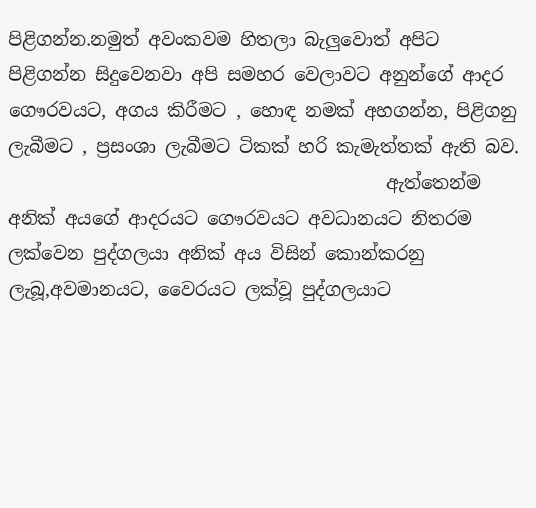පිළිගන්න.නමුත් අවංකවම හිතලා බැලුවොත් අපිට පිළිගන්න සිදුවෙනවා අපි සමහර වෙලාවට අනුන්ගේ ආදර ගෞරවයට, අගය කිරීමට , හොඳ නමක් අහගන්න, පිළිගනු ලැබීමට , ප්‍රසංශා ලැබීමට ටිකක් හරි කැමැත්තක් ඇති බව.
                                          ඇත්තෙන්ම අනික් අයගේ ආදරයට ගෞරවයට අවධානයට නිතරම ලක්වෙන පුද්ගලයා අනික් අය විසින් කොන්කරනු ලැබූ,අවමානයට, වෛරයට ලක්වූ පුද්ගලයාට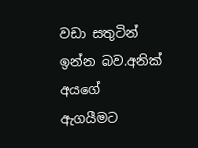වඩා සතුටින් ඉන්න බව.අනික් අයගේ ඇගයීමට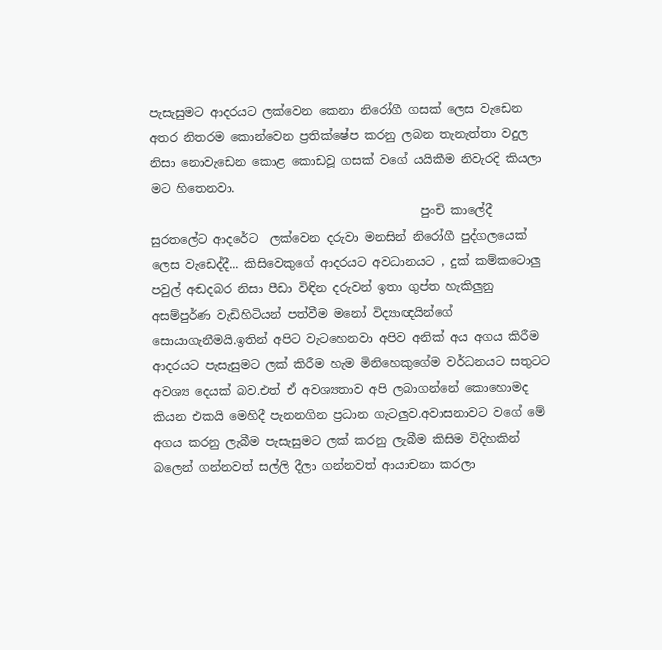පැසැසුමට ආදරයට ලක්වෙන කෙනා නිරෝගී ගසක් ලෙස වැඩෙන අතර නිතරම කොන්වෙන ප්‍රතික්ෂේප කරනු ලබන තැනැත්තා වදුල නිසා නොවැඩෙන කොළ කොඩවූ ගසක් වගේ යයිකීම නිවැරදි කියලා මට හිතෙනවා.
                                             පුංචි කාලේදී සුරතලේට ආදරේට  ලක්වෙන දරුවා මනසින් නිරෝගී පුද්ගලයෙක් ලෙස වැඩෙද්දී... කිසිවෙකුගේ ආදරයට අවධානයට , දුක් කම්කටොලු පවුල් අඬදබර නිසා පීඩා විඳින දරුවන් ඉතා ගුප්ත හැකිලුනු අසම්පුර්ණ වැඩිහිටියන් පත්වීම මනෝ විද්‍යාඥයින්ගේ සොයාගැනීමයි.ඉතින් අපිට වැටහෙනවා අපිව අනික් අය අගය කිරීම ආදරයට පැසැසුමට ලක් කිරීම හැම මිනිහෙකුගේම වර්ධනයට සතුටට අවශ්‍ය දෙයක් බව.එත් ඒ අවශ්‍යතාව අපි ලබාගන්නේ කොහොමද කියන එකයි මෙහිදී පැනනගින ප්‍රධාන ගැටලුව.අවාසනාවට වගේ මේ අගය කරනු ලැබීම පැසැසුමට ලක් කරනු ලැබීම කිසිම විදිහකින් බලෙන් ගන්නවත් සල්ලි දීලා ගන්නවත් ආයාචනා කරලා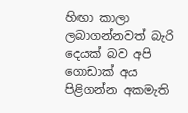හිඟා කාලා ලබාගන්නවත් බැරි දෙයක් බව අපි ගොඩාක් අය පිළිගන්න අකමැති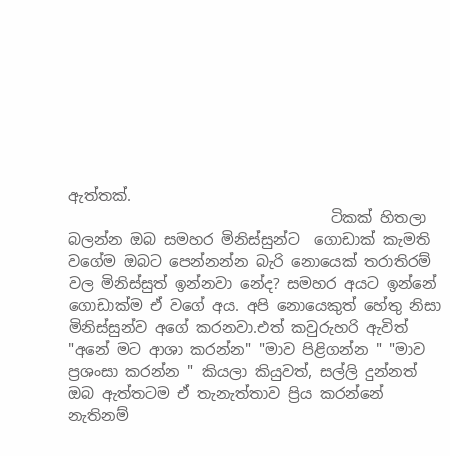ඇත්තක්.
                                   ටිකක් හිතලා බලන්න ඔබ සමහර මිනිස්සුන්ට  ගොඩාක් කැමති වගේම ඔබට පෙන්නන්න බැරි නොයෙක් තරාතිරම් වල මිනිස්සුත් ඉන්නවා නේද? සමහර අයට ඉන්නේ ගොඩාක්ම ඒ වගේ අය. අපි නොයෙකුත් හේතු නිසා මිනිස්සුන්ව අගේ කරනවා.එත් කවුරුහරි ඇවිත් "අනේ මට ආශා කරන්න" "මාව පිළිගන්න " "මාව ප්‍රශංසා කරන්න " කියලා කියුවත්, සල්ලි දුන්නත් ඔබ ඇත්තටම ඒ තැනැත්තාව ප්‍රිය කරන්නේ නැතිනම්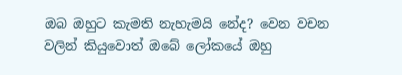ඔබ ඔහුට කැමති නැහැමයි නේද? වෙන වචන වලින් කියුවොත් ඔබේ ලෝකයේ ඔහු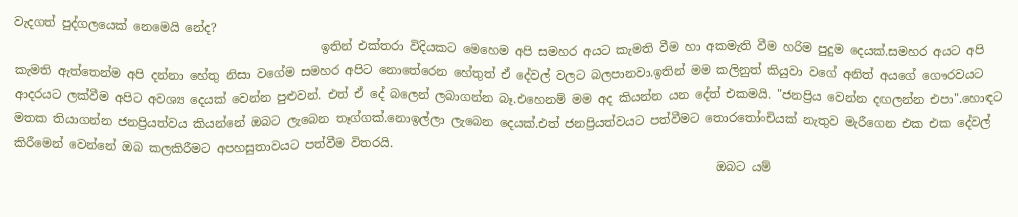වැදගත් පුද්ගලයෙක් නෙමෙයි නේද?
                                                   ඉතින් එක්තරා විදියකට මෙහෙම අපි සමහර අයට කැමති වීම හා අකමැති වීම හරිම පුදුම දෙයක්.සමහර අයට අපි කැමති ඇත්තෙන්ම අපි දන්නා හේතු නිසා වගේම සමහර අපිට නොතේරෙන හේතුත් ඒ දේවල් වලට බලපානවා.ඉතින් මම කලිනුත් කියුවා වගේ අනිත් අයගේ ගෞරවයට ආදරයට ලක්වීම අපිට අවශ්‍ය දෙයක් වෙන්න පුළුවන්. එත් ඒ දේ බලෙන් ලබාගන්න බෑ.එහෙනම් මම අද කියන්න යන දේත් එකමයි. "ජනප්‍රිය වෙන්න දඟලන්න එපා".හොඳට මතක තියාගන්න ජනප්‍රියත්වය කියන්නේ ඔබට ලැබෙන තෑග්ගක්.නොඉල්ලා ලැබෙන දෙයක්.එත් ජනප්‍රියත්වයට පත්වීමට තොරතෝංචියක් නැතුව මැරීගෙන එක එක දේවල් කිරීමෙන් වෙන්නේ ඔබ කලකිරීමට අපහසුතාවයට පත්වීම විතරයි.
                                                                                                                     ඔබට යම්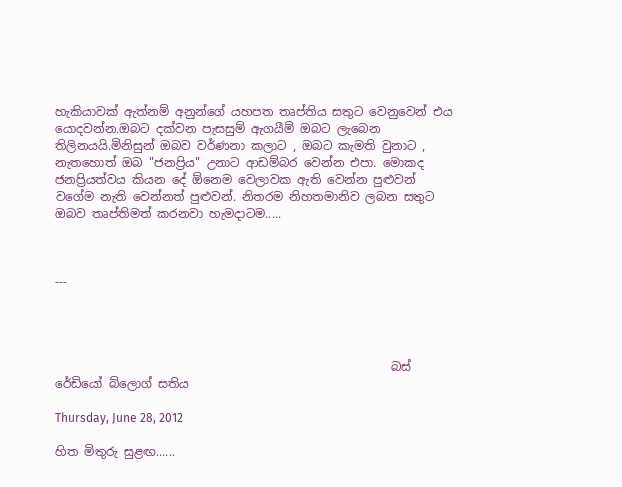හැකියාවක් ඇත්නම් අනුන්ගේ යහපත තෘප්තිය සතුට වෙනුවෙන් එය යොදවන්න.ඔබට දක්වන පැසසුම් ඇගයීම් ඔබට ලැබෙන තිලිනයයි.මිනිසුන් ඔබව වර්ණනා කලාට , ඔබට කැමති වුනාට , නැතහොත් ඔබ "ජනප්‍රිය" උනාට ආඩම්බර වෙන්න එපා. මොකද ජනප්‍රියත්වය කියන දේ ඕනෙම වෙලාවක ඇති වෙන්න පුළුවන් වගේම නැති වෙන්නත් පුළුවන්. නිතරම නිහතමානිව ලබන සතුට ඔබව තෘප්තිමත් කරනවා හැමදාටම.....



---




                                                        බස් රේඩියෝ බ්ලොග් සතිය

Thursday, June 28, 2012

හිත මිතුරු සුළඟ......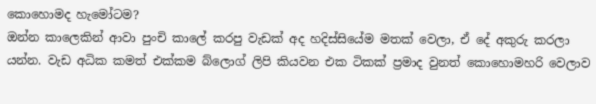කොහොමද හැමෝටම?
ඔන්න කාලෙකින් ආවා පුංචි කාලේ කරපු වැඩක් අද හදිස්සියේම මතක් වෙලා, ඒ දේ අකුරු කරලා යන්න. වැඩ අධික කමත් එක්කම බ්ලොග් ලිපි කියවන එක ටිකක් ප්‍රමාද වුනත් කොහොමහරි වෙලාව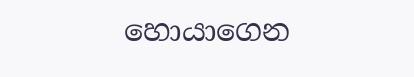හොයාගෙන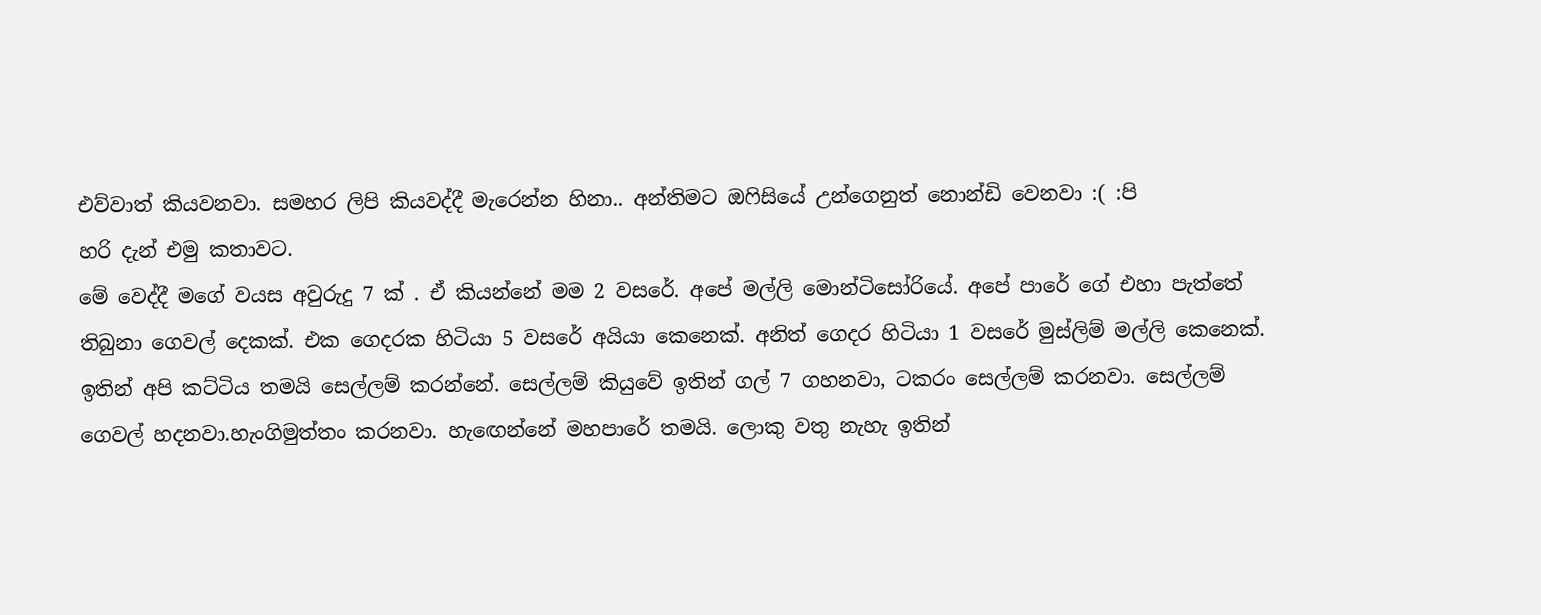එව්වාත් කියවනවා. සමහර ලිපි කියවද්දී මැරෙන්න හිනා.. අන්තිමට ඔෆිසියේ උන්ගෙනුත් නොන්ඩි වෙනවා :( :පි
හරි දැන් එමු කතාවට.
මේ වෙද්දී මගේ වයස අවුරුදු 7 ක් . ඒ කියන්නේ මම 2 වසරේ. අපේ මල්ලි මොන්ටිසෝරියේ. අපේ පාරේ ගේ එහා පැත්තේ තිබුනා ගෙවල් දෙකක්. එක ගෙදරක හිටියා 5 වසරේ අයියා කෙනෙක්. අනිත් ගෙදර හිටියා 1 වසරේ මුස්ලිම් මල්ලි කෙනෙක්. ඉතින් අපි කට්ටිය තමයි සෙල්ලම් කරන්නේ. සෙල්ලම් කියුවේ ඉතින් ගල් 7 ගහනවා, ටකරං සෙල්ලම් කරනවා. සෙල්ලම් ගෙවල් හදනවා.හැංගිමුත්තං කරනවා. හැඟෙන්නේ මහපාරේ තමයි. ලොකු වතු නැහැ ඉතින්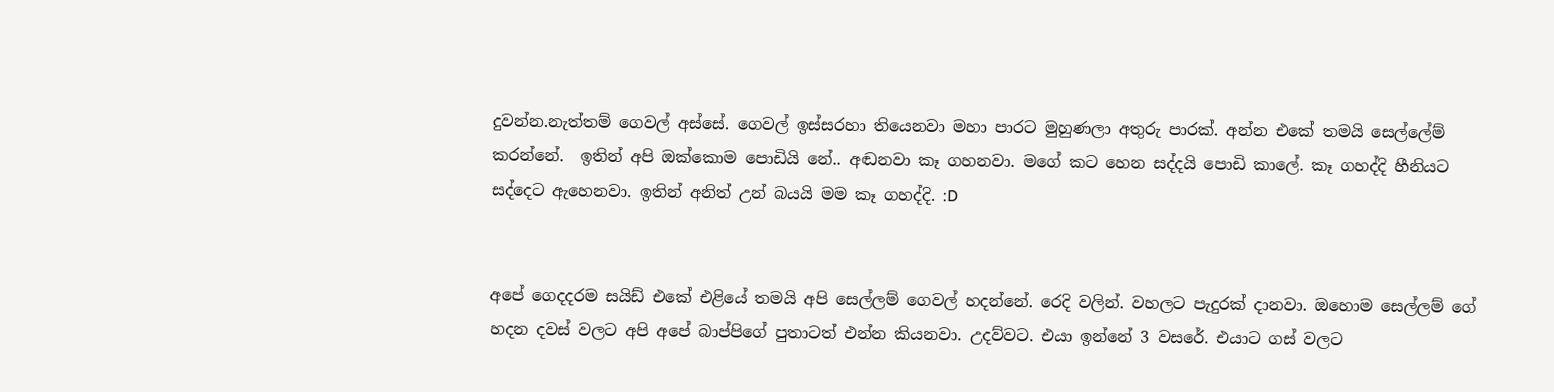දුවන්න.නැත්තම් ගෙවල් අස්සේ. ගෙවල් ඉස්සරහා තියෙනවා මහා පාරට මුහුණලා අතුරු පාරක්. අන්න එකේ තමයි සෙල්ලේම් කරන්නේ.  ඉතින් අපි ඔක්කොම පොඩියි නේ.. අඬනවා කෑ ගහනවා. මගේ කට හෙන සද්දයි පොඩි කාලේ. කෑ ගහද්දි හීනියට සද්දෙට ඇහෙනවා. ඉතින් අනිත් උන් බයයි මම කෑ ගහද්දි. :D


අපේ ගෙදදරම සයිඩ් එකේ එළියේ තමයි අපි සෙල්ලම් ගෙවල් හදන්නේ. රෙදි වලින්. වහලට පැදුරක් දානවා. ඔහොම සෙල්ලම් ගේ හදන දවස් වලට අපි අපේ බාප්පිගේ පුතාටත් එන්න කියනවා. උදව්වට. එයා ඉන්නේ 3 වසරේ. එයාට ගස් වලට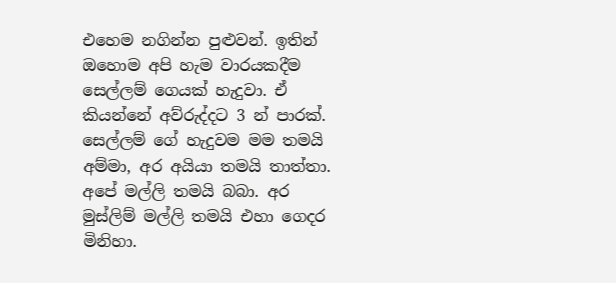එහෙම නගින්න පුළුවන්. ඉතින් ඔහොම අපි හැම වාරයකදීම සෙල්ලම් ගෙයක් හැදුවා. ඒ කියන්නේ අව්රුද්දට 3 න් පාරක්. සෙල්ලම් ගේ හැදුවම මම තමයි අම්මා, අර අයියා තමයි තාත්තා. අපේ මල්ලි තමයි බබා. අර මුස්ලිම් මල්ලි තමයි එ‍හා ගෙදර මිනිහා.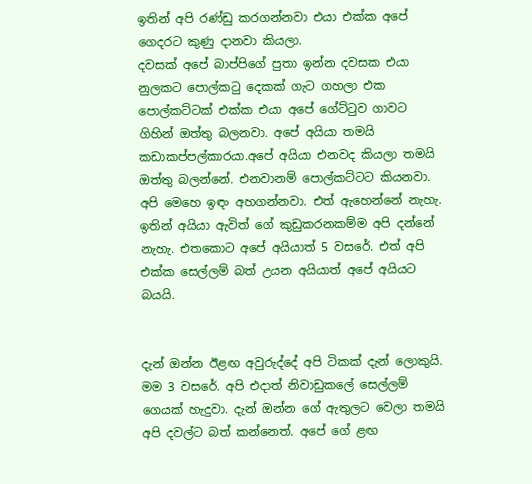ඉතින් අපි රණ්ඩු කරගන්නවා එයා එක්ක අපේ ගෙදරට කුණු දානවා කියලා.
දවසක් අපේ බාප්පිගේ පුතා ඉන්න දවසක එයා නුලකට පොල්කටු දෙකක් ගැට ගහලා එක පොල්කට්ටක් එක්ක එයා අපේ ගේට්ටුව ගාවට ගිහින් ඔත්තු බලනවා. අපේ අයියා තමයි කඩාකප්පල්කාරයා.අපේ අයියා එනවද කියලා තමයි ඔත්තු බලන්නේ. එනවානම් පොල්කට්ටට කියනවා. අපි මෙහෙ ඉඳං අහගන්නවා. එත් ඇහෙන්නේ නැහැ. ඉතින් අයියා ඇවිත් ගේ කුඩුකරනකම්ම අපි දන්නේ නැහැ. එතකොට අපේ අයියාත් 5 වසරේ. එත් අපි එක්ක සෙල්ලම් බත් උයන අයියාත් අපේ අයියට බයයි.


දැන් ඔන්න ඊළඟ අවුරුද්දේ අපි ටිකක් දැන් ලොකුයි. මම 3 වසරේ. අපි එදාත් නිවාඩුකලේ සෙල්ලම් ගෙයක් හැදුවා. දැන් ඔන්න ගේ ඇතුලට වෙලා තමයි අපි දවල්ට බත් කන්නෙත්. අපේ ගේ ළඟ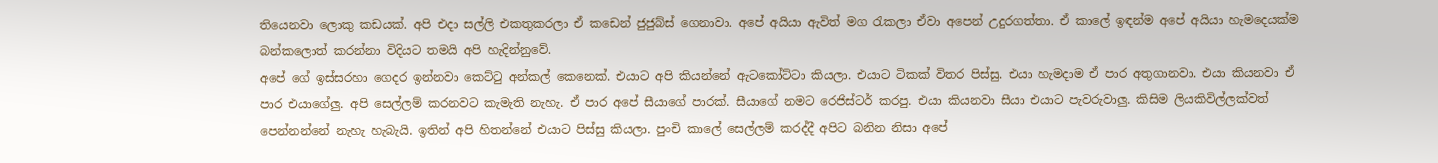තියෙනවා ලොකු කඩයක්. අපි එදා සල්ලි එකතුකරලා ඒ කඩෙන් ජුජුබ්ස් ගෙනාවා. අපේ අයියා ඇවිත් මග රැකලා ඒවා අපෙන් උදුරගත්තා. ඒ කාලේ ඉඳන්ම අපේ අයියා හැමදෙයක්ම බන්කලොත් කරන්නා විදියට තමයි අපි හැදින්නුවේ.
අපේ ගේ ඉස්සරහා ගෙදර ඉන්නවා කෙට්ටු අන්කල් කෙනෙක්. එයාට අපි කියන්නේ ඇටකෝට්ටා කියලා. එයාට ටිකක් විතර පිස්සු. එයා හැමදාම ඒ පාර අතුගානවා. එයා කියනවා ඒ පාර එයාගේලු. අපි සෙල්ලම් කරනවට කැමැති නැහැ. ඒ පාර අපේ සීයාගේ පාරක්. සීයාගේ නමට රෙජිස්ටර් කරපු. එයා කියනවා සීයා එයාට පැවරුවාලු. කිසිම ලියකිවිල්ලක්වත් පෙන්නන්නේ නැහැ හැබැයි. ඉතින් අපි හිතන්නේ එයාට පිස්සු කියලා. පුංචි කාලේ සෙල්ලම් කරද්දී අපිට බනින නිසා අපේ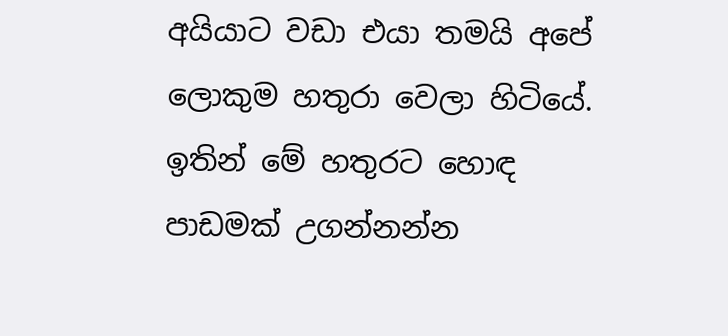අයියාට වඩා එයා තමයි අපේ ලොකුම හතුරා වෙලා හිටියේ. ඉතින් මේ හතුරට හොඳ පාඩමක් උගන්නන්න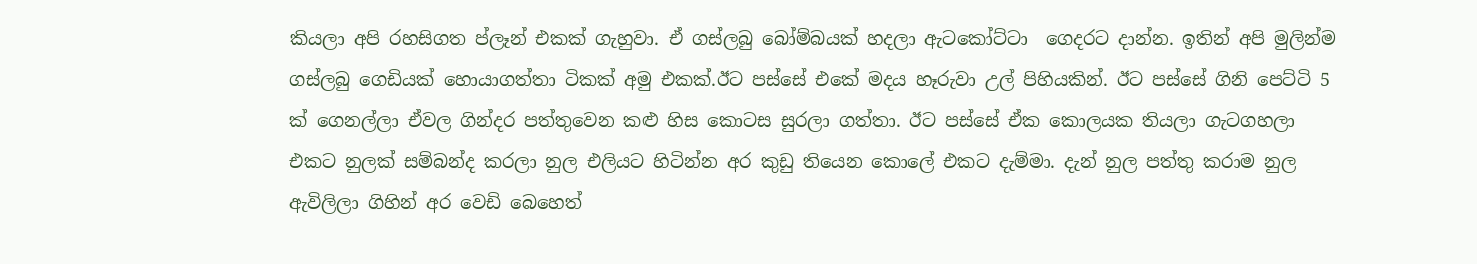කියලා අපි රහසිගත ප්ලෑන් එකක් ගැහුවා. ඒ ගස්ලබු බෝම්බයක් හදලා ඇටකෝට්ටා  ගෙදරට දාන්න. ඉතින් අපි මුලින්ම ගස්ලබු ගෙඩියක් හොයාගත්තා ටිකක් අමු එකක්.ඊට පස්සේ එකේ මදය හෑරුවා උල් පිහියකින්. ඊට පස්සේ ගිනි පෙට්ටි 5 ක් ගෙනල්ලා ඒවල ගින්දර පත්තුවෙන කළු හිස කොටස සුරලා ගත්තා. ඊට පස්සේ ඒක කොලයක තියලා ගැටගහලා එකට නුලක් සම්බන්ද කරලා නුල එලියට හිටින්න අර කුඩු තියෙන කොලේ එකට දැම්මා. දැන් නුල පත්තු කරාම නුල ඇවිලිලා ගිහින් අර වෙඩි බෙහෙත්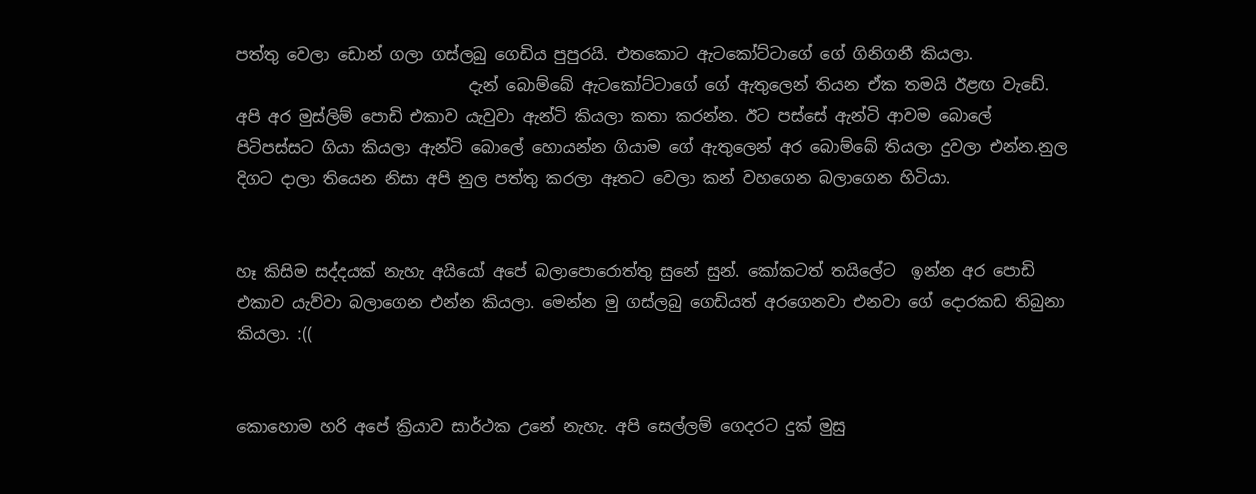පත්තු වෙලා ඩොන් ගලා ගස්ලබු ගෙඩිය පුපුරයි. එතකොට ඇටකෝට්ටාගේ ගේ ගිනිගනී කියලා.
                             දැන් බොම්බේ ඇටකෝට්ටාගේ ගේ ඇතුලෙන් තියන ඒක තමයි ඊළඟ වැඩේ. අපි අර මුස්ලිම් පොඩි එකාව යැවුවා ඇන්ටි කියලා කතා කරන්න. ඊට පස්සේ ඇන්ටි ආවම බොලේ පිටිපස්සට ගියා කියලා ඇන්ටි බොලේ හොයන්න ගියාම ගේ ඇතුලෙන් අර බොම්බේ තියලා දුවලා එන්න.නුල දිගට දාලා තියෙන නිසා අපි නුල පත්තු කරලා ඈතට වෙලා කන් වහගෙන බලාගෙන හිටියා.


හෑ කිසිම සද්දයක් නැහැ අයියෝ අපේ බලාපොරොත්තු සුනේ සුන්. කෝකටත් තයිලේට  ඉන්න අර පොඩි එකාව යැව්වා බලාගෙන එන්න කියලා. මෙන්න මු ගස්ලබු ගෙඩියත් අරගෙනවා එනවා ගේ දොරකඩ තිබුනා කියලා. :((


කොහොම හරි අපේ ක්‍රියාව සාර්ථක උනේ නැහැ. අපි සෙල්ලම් ගෙදරට දුක් මුසු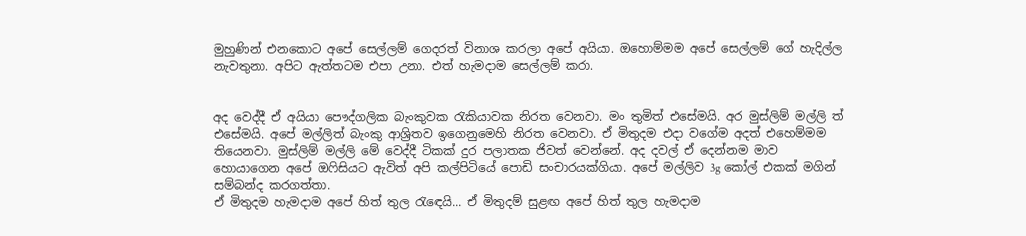මුහුණින් එනකොට අපේ සෙල්ලම් ගෙදරත් විනාශ කරලා අපේ අයියා. ඔහොම්මම අපේ සෙල්ලම් ගේ හැදිල්ල නැවතුනා. අපිට ඇත්තටම එපා උනා. එත් හැමදාම සෙල්ලම් කරා.


අද වෙද්දී ඒ අයියා පෞද්ගලික බැංකුවක රැකියාවක නිරත වෙනවා. මං තුමිත් එසේමයි. අර මුස්ලිම් මල්ලි ත් එසේමයි. අපේ මල්ලිත් බැංකු ආශ්‍රිතව ඉගෙනුමෙහි නිරත වෙනවා. ඒ මිතුදම එදා වගේම අදත් එහෙම්මම තියෙනවා. මුස්ලිම් මල්ලි මේ වෙද්දී ටිකක් දුර පලාතක ජිවත් වෙන්නේ. අද දවල් ඒ දෙන්නම මාව හොයාගෙන අපේ ඔෆිසියට ඇවිත් අපි කල්පිටියේ පොඩි සංචාරයක්ගියා. අපේ මල්ලිව 3g කෝල් එකක් මගින් සම්බන්ද කරගත්තා.
ඒ මිතුදම හැමදාම අපේ හිත් තුල රැඳෙයි... ඒ මිතුදම් සුළඟ අපේ හිත් තුල හැමදාම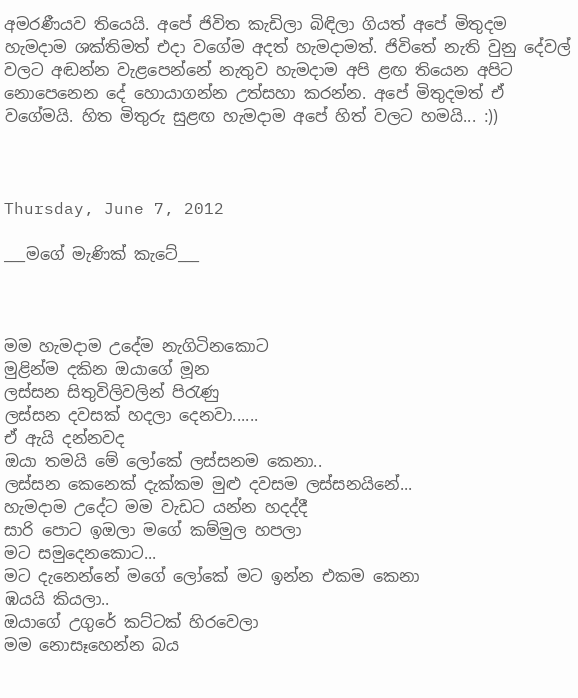අමරණීයව තියෙයි. අපේ ජිවිත කැඩිලා බිඳිලා ගියත් අපේ මිතුදම හැමදාම ශක්තිමත් එදා වගේම අදත් හැමදාමත්. ජිවිතේ නැති වුනු දේවල් වලට අඬන්න වැළපෙන්නේ නැතුව හැමදාම අපි ළඟ තියෙන අපිට නොපෙනෙන දේ හොයාගන්න උත්සහා කරන්න. අපේ මිතුදමත් ඒ වගේමයි. හිත මිතුරු සුළඟ හැමදාම අපේ හිත් වලට හමයි... :))



Thursday, June 7, 2012

___මගේ මැණික් කැටේ___



මම හැමදාම උදේම නැගිටිනකොට
මුළින්ම දකින ඔයාගේ මූන
ලස්සන සිතුවිලිවලින් පිරැණු
ලස්සන දවසක් හදලා දෙනවා......
ඒ ඇයි දන්නවද
ඔයා තමයි මේ ලෝකේ ලස්සනම කෙනා..
ලස්සන කෙනෙක් දැක්කම මුළු දවසම ලස්සනයිනේ...
හැමදාම උදේට මම වැඩට යන්න හදද්දී
සාරි පොට ඉඔලා මගේ කම්මුල හපලා
මට සමුදෙනකොට...
මට දැනෙන්නේ මගේ ලෝකේ මට ඉන්න එකම කෙනා
ඹයයි කියලා..
ඔයාගේ උගුරේ කට්ටක් හිරවෙලා
මම නොසෑහෙන්න බය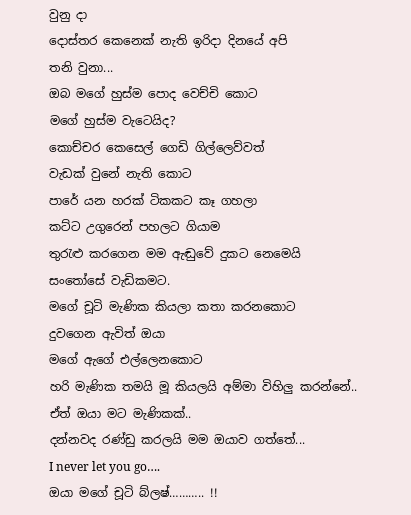වුනු දා
දොස්තර කෙනෙක් නැති ඉරිදා දිනයේ අපි
තනි වුනා...
ඔබ මගේ හුස්ම පොද වෙච්චි කොට
මගේ හුස්ම වැටෙයිද?
කොච්චර කෙ‍සෙල් ගෙඩි ගිල්ලෙව්වත්
වැඩක් වුනේ නැති කොට
පාරේ යන හරක් ටිකකට කෑ ගහලා
කට්ට උගුරෙන් පහලට ගියාම
තුරැළු කරගෙන මම ඇඬුවේ දුකට නෙමෙයි
සංතෝසේ වැඩිකමට.
මගේ චූටි මැණික කියලා කතා කරනකොට
දුවගෙන ඇවිත් ඔයා
මගේ ඇගේ එල්ලෙනකොට
හරි මැණික තමයි මූ කියලයි අම්මා විහිලු කරන්නේ..
ඒත් ඔයා මට මැණිකක්..
දන්නවද රණ්ඩු කරලයි මම ඔයාව ගත්තේ...
I never let you go….
ඔයා මගේ චූටි බ්ලෂ්……….. !!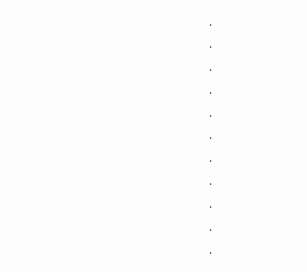.
.
.
.
.
.
.
.
.
.
.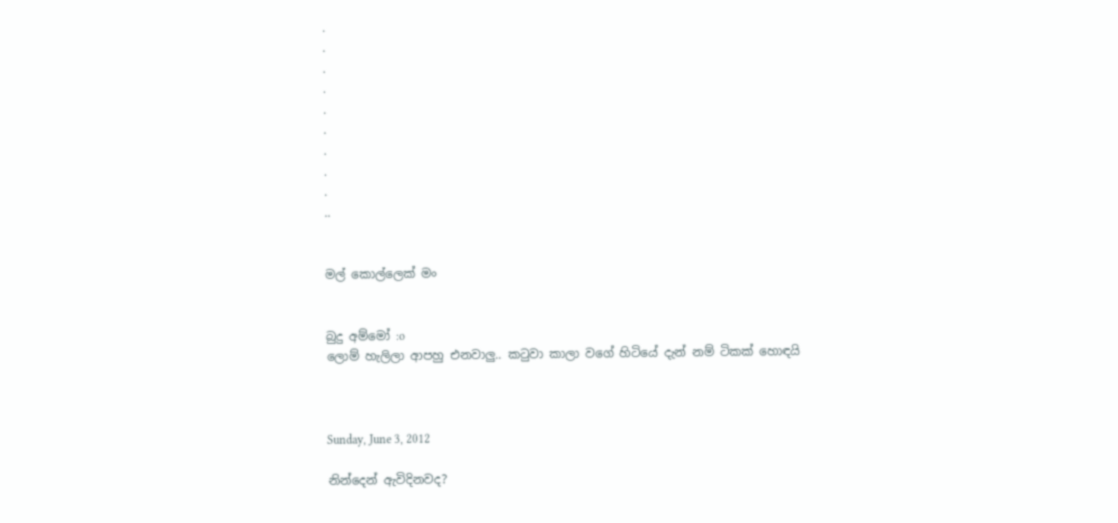.
.
.
.
.
.
.
.
.
..


මල් කොල්ලෙක් මං


බුදු අම්මෝ :o
ලොම් හැලිලා ආපහු එනවාලු.. කටුවා කාලා වගේ හිටියේ දැන් නම් ටිකක් හොඳයි



Sunday, June 3, 2012

නින්දෙන් ඇවිදිනවද?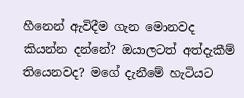හීනෙන් ඇවිදීම ගැන මොනවද කියන්න දන්නේ? ඔයාලටත් අත්දැකීම් තියෙනවද? මගේ දැනීමේ හැටියට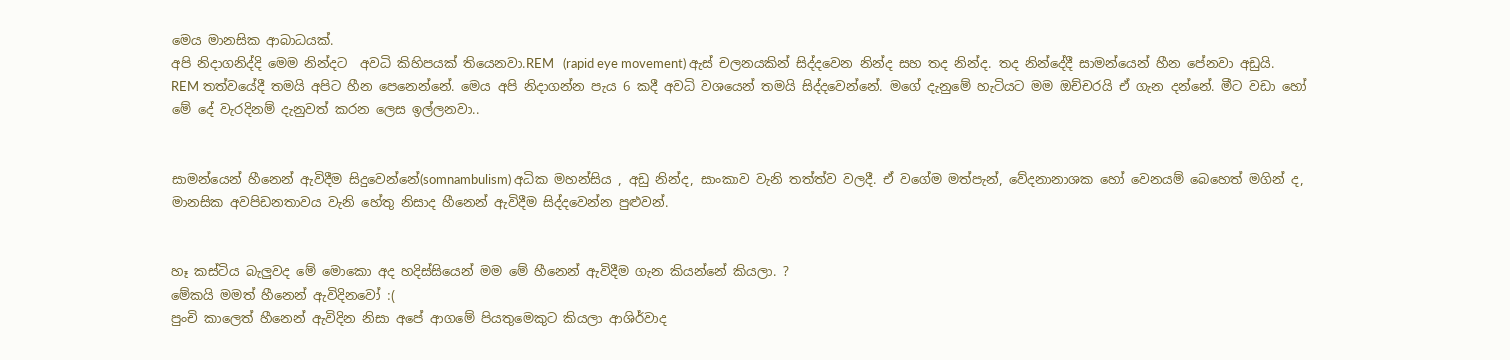මෙය මානසික ආබාධයක්.
අපි නිදාගනිද්දි මෙම නින්දට  අවධි කිහිපයක් තියෙනවා.REM   (rapid eye movement) ඇස් චලනයකින් සිද්දවෙන නින්ද සහ තද නින්ද. තද නින්දේදී සාමන්යෙන් හීන පේනවා අඩුයි. REM තත්වයේදී තමයි අපිට හීන පෙනෙන්නේ. මෙය අපි නිදාගන්න පැය 6 කදී අවධි වශයෙන් තමයි සිද්දවෙන්නේ. මගේ දැනුමේ හැටියට මම ඔච්චරයි ඒ ගැන දන්නේ. මීට වඩා හෝ මේ දේ වැරදිනම් දැනුවත් කරන ලෙස ඉල්ලනවා..


සාමන්යෙන් හීනෙන් ඇවිදීම සිදුවෙන්නේ(somnambulism) අධික මහන්සිය , අඩු නින්ද, සාංකාව වැනි තත්ත්ව වලදී. ඒ වගේම මත්පැන්, වේදනානාශක හෝ වෙනයම් බෙහෙත් මගින් ද, මානසික අවපිඩනතාවය වැනි හේතු නිසාද හීනෙන් ඇවිදීම සිද්දවෙන්න පුළුවන්.


හෑ කස්ටිය බැලුවද මේ මොකො අද හදිස්සියෙන් මම මේ හීනෙන් ඇවිදීම ගැන කියන්නේ කියලා. ?
මේකයි මමත් හීනෙන් ඇවිදිනවෝ :(
පුංචි කාලෙත් හීනෙන් ඇවිදින නිසා අපේ ආගමේ පියතුමෙකුට කියලා ආශිර්වාද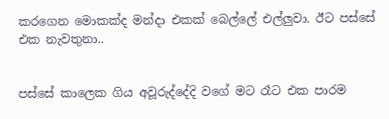කරගෙන මොකක්ද මන්දා එකක් බෙල්ලේ එල්ලුවා. ඊට පස්සේ එක නැවතුනා..


පස්සේ කාලෙක ගිය අවූරුද්දේදි වගේ මට රෑට එක පාරම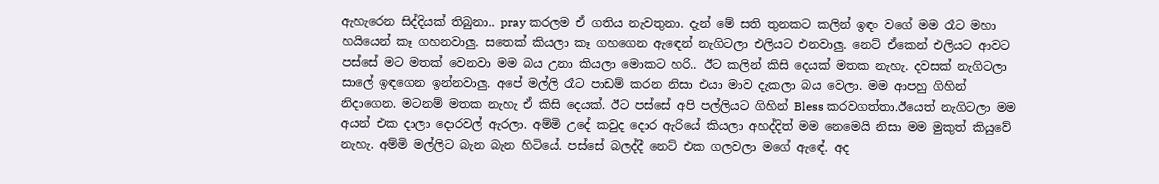ඇහැරෙන සිද්දියක් තිබුනා.. pray කරලම ඒ ගතිය නැවතුනා. දැන් මේ සති තුනකට කලින් ඉඳං වගේ මම රෑට මහා හයියෙන් කෑ ගහනවාලු. සතෙක් කියලා කෑ ගහගෙන ඇඳෙන් නැගිටලා එලියට එනවාලු. නෙට් ඒකෙන් එලියට ආවට පස්සේ මට මතක් වෙනවා මම බය උනා කියලා මොකට හරි.. ඊට කලින් කිසි දෙයක් මතක නැහැ. දවසක් නැගිටලා සාලේ ඉඳගෙන ඉන්නවාලු. අපේ මල්ලි රෑට පාඩම් කරන නිසා එයා මාව දැකලා බය වෙලා. මම ආපහු ගිහින් නිදාගෙන. මටනම් මතක නැහැ ඒ කිසි දෙයක්. ඊට පස්සේ අපි පල්ලියට ගිහින් Bless කරවගත්තා.ඊයෙත් නැගිටලා මම අයන් එක දාලා දොරවල් ඇරලා. අම්මි උදේ කවුද දොර ඇරියේ කියලා අහද්දිත් මම නෙමෙයි නිසා මම මුකුත් කියුවේ නැහැ. අම්මි මල්ලිට බැන බැන හිටියේ. පස්සේ බලද්දී නෙට් එක ගලවලා මගේ ඇඳේ. අද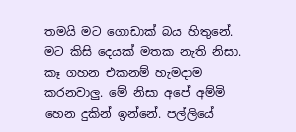තමයි මට ගොඩාක් බය හිතුනේ. මට කිසි දෙයක් මතක නැති නිසා. කෑ ගහන එකනම් හැමදාම කරනවාලු. මේ නිසා අපේ අම්මි හෙන දුකින් ඉන්නේ. පල්ලියේ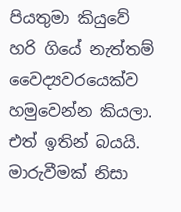පියතුමා කියුවේ හරි ගියේ නැත්තම් වෛද්‍යවරයෙක්ව හමුවෙන්න කියලා. එත් ඉතින් බයයි.
මාරුවීමක්‌ නිසා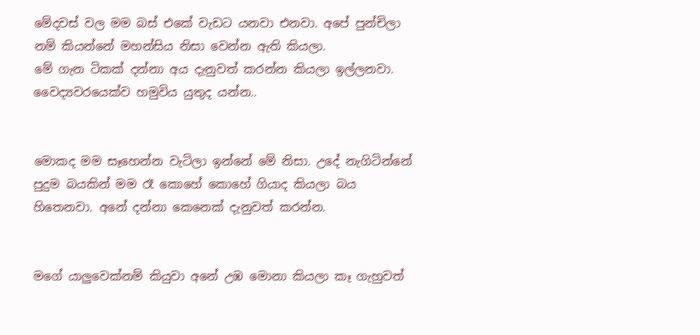මේදවස් වල මම බස් එකේ වැඩට යනවා එනවා. අපේ පුන්චිලා නම් කියන්නේ මහන්සිය නිසා වෙන්න ඇති කියලා.
මේ ගැන ටිකක් දන්නා අය දැනුවත් කරන්න කියලා ඉල්ලනවා. වෛද්‍යවරයෙක්ව හමුවිය යුතුද යන්න..


මොකද මම සෑහෙන්න වැටිලා ඉන්නේ මේ නිසා. උදේ නැගිටින්නේ පුදුම බයකින් මම රෑ කොහේ කොහේ ගියාද කියලා බය හිතෙනවා. අනේ දන්නා කෙනෙක් දැනුවත් කරන්න.


මගේ යාලුවෙක්නම් කියුවා අනේ උඹ මොනා කියලා කෑ ගැහුවත්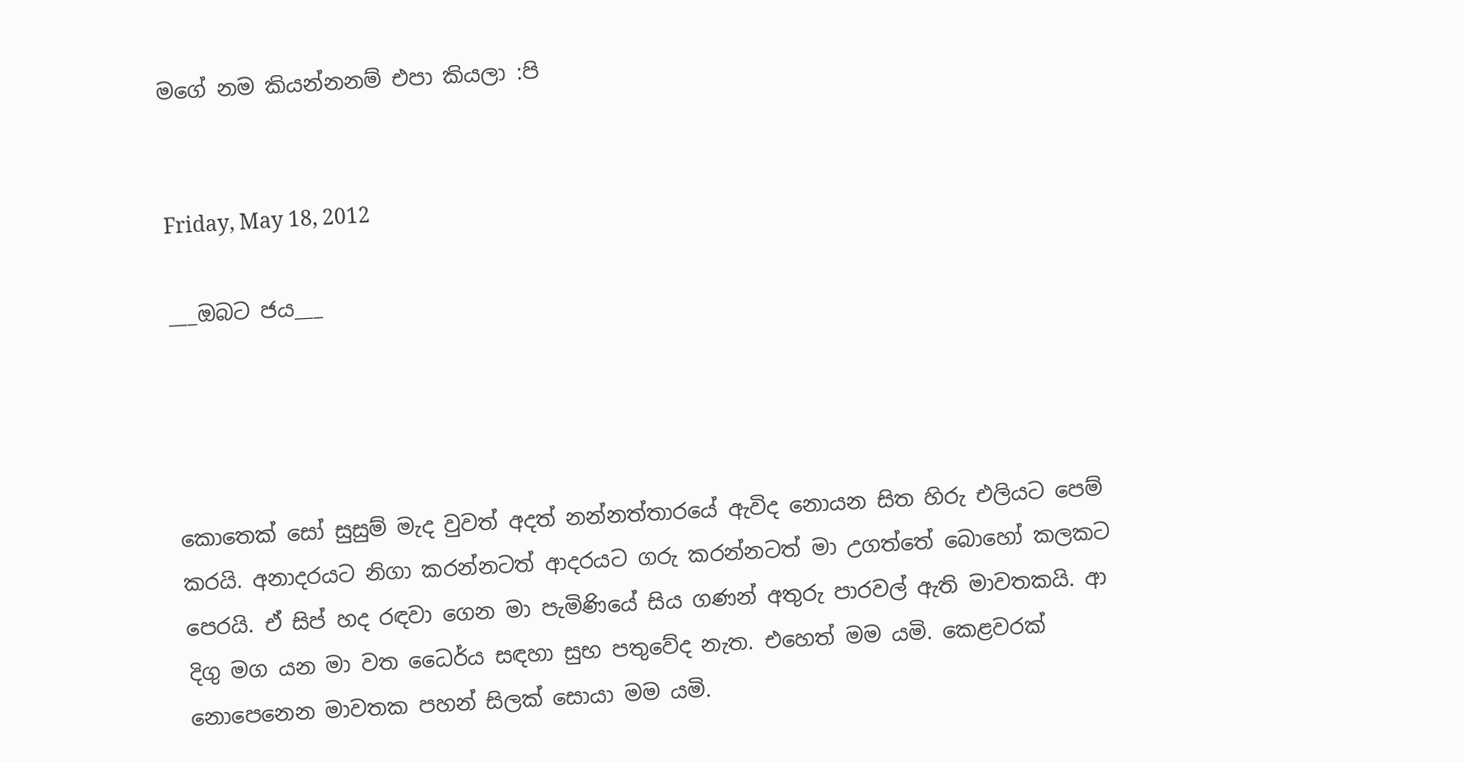මගේ නම කියන්නනම් එපා කියලා :පි


Friday, May 18, 2012

___ඔබට ජය___




කොතෙක් සෝ සුසුම් මැද වුවත් අදත් නන්නත්තාරයේ ඇවිද නොයන සිත හිරු එලියට පෙම් කරයි. අනාදරයට නිගා කරන්නටත් ආදරයට ගරු කරන්නටත් මා උගත්තේ බොහෝ කලකට පෙරයි. ඒ සිප් හද රඳවා ගෙන මා පැමිණියේ සිය ගණන් අතුරු පාරවල් ඇති මාවතකයි. ආ දිගු මග යන මා වත ධෛර්ය සඳහා සුභ පතුවේද නැත. එහෙත් මම යමි. කෙළවරක් නොපෙනෙන මාවතක පහන් සිලක්‌ සොයා මම යමි.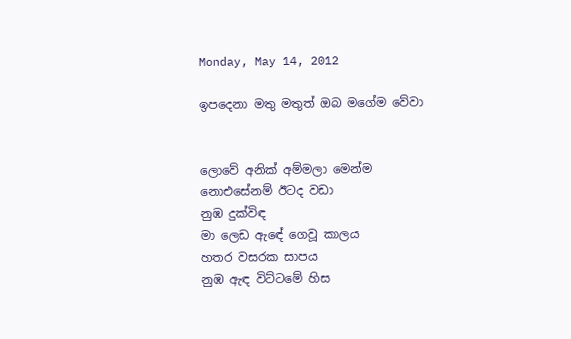Monday, May 14, 2012

ඉපදෙනා මතු මතුත් ඔබ මගේම වේවා


ලොවේ අනික් අම්මලා මෙන්ම
නොඑසේනම් ඊටද වඩා
නුඹ දුක්විඳ
මා ලෙඩ ඇඳේ ගෙවූ කාලය
හතර වසරක සාපය
නුඹ ඇඳ විට්ටමේ හිස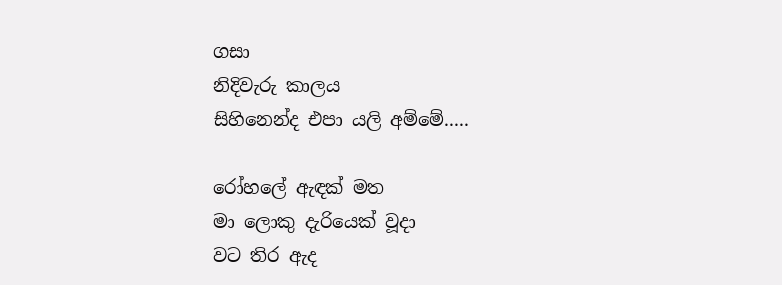ගසා
නිදිවැරු කාලය
සිහිනෙන්ද එපා යලි අම්මේ.....

රෝහලේ ඇඳක් මත
මා ලොකු දැරියෙක් වූදා
වට තිර ඇද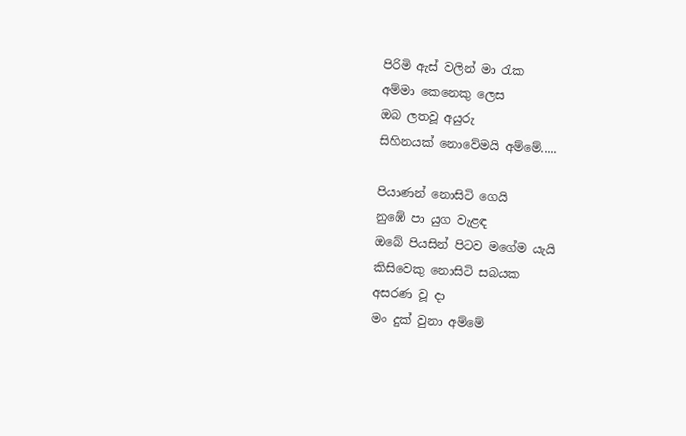පිරිමි ඇස් වලින් මා රැක
අම්මා කෙනෙකු ලෙස
ඔබ ලතවූ අයුරු
සිහිනයක් නොවේමයි අම්මේ.....

පියාණන් නොසිටි ගෙයි
නුඹේ පා යුග වැළඳ
ඔබේ පියසින් පිටව මගේම යැයි
කිසිවෙකු නොසිටි සබයක
අසරණ වූ දා
මං දුක් වුනා අම්මේ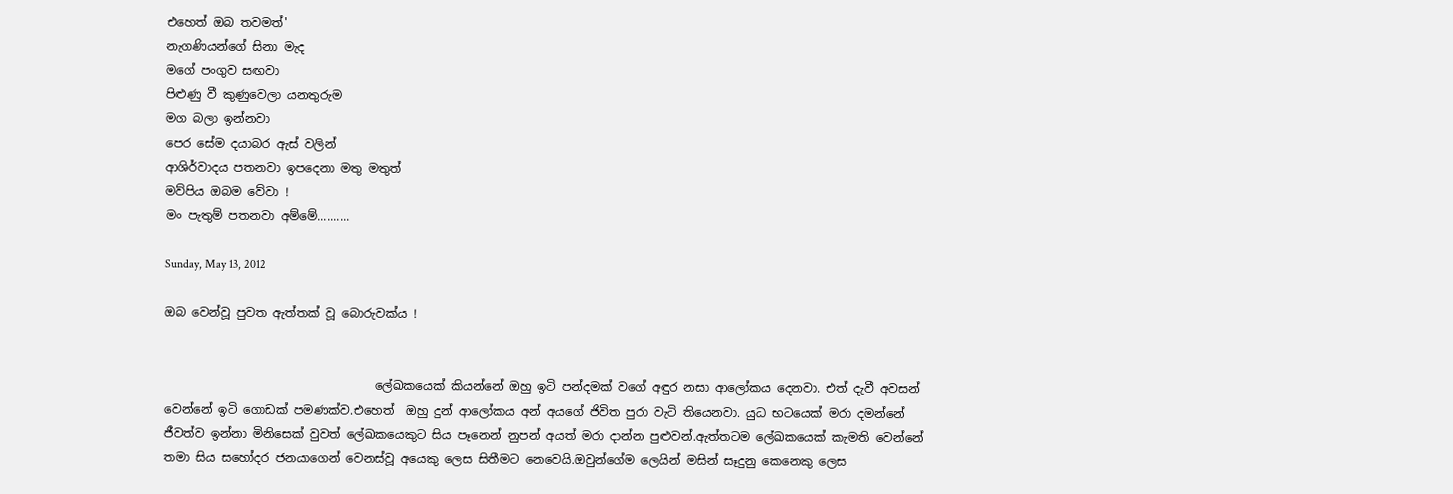එහෙත් ඔබ තවමත්'
නැගණියන්ගේ සිනා මැද
මගේ පංගුව සඟවා
පිළුණු වී කුණුවෙලා යනතුරුම
මග බලා ඉන්නවා
පෙර සේම දයාබර ඇස් වලින්
ආශිර්වාදය පතනවා ඉපදෙනා මතු මතුත්
මව්පිය ඔබම වේවා !
මං පැතුම් පතනවා අම්මේ..........

Sunday, May 13, 2012

ඔබ වෙන්වූ පුවත ඇත්තක් වූ බොරුවක්ය !


                                   ලේඛකයෙක් කියන්නේ ඔහු ඉටි පන්දමක් වගේ අඳුර නසා ආලෝකය දෙනවා. එත් දැවී අවසන් වෙන්නේ ඉටි ගොඩක් පමණක්ව.එහෙත්  ඔහු දුන් ආලෝකය අන් අයගේ ජිවිත පුරා වැටි තියෙනවා. යුධ භටයෙක් මරා දමන්නේ ජීවත්ව ඉන්නා මිනිසෙක් වුවත් ලේඛකයෙකුට සිය පෑනෙන් නුපන් අයත් මරා දාන්න පුළුවන්.ඇත්තටම ලේඛකයෙක් කැමති වෙන්නේ තමා සිය සහෝදර ජනයාගෙන් වෙනස්වූ අයෙකු ලෙස සිතීමට නෙවෙයි.ඔවුන්ගේම ලෙයින් මසින් සෑදුනු කෙනෙකු ලෙස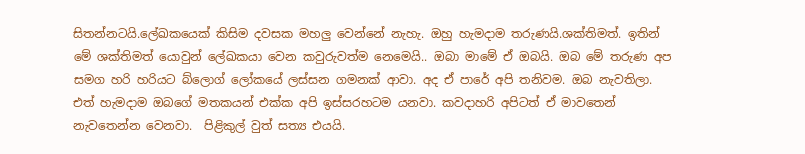සිතන්නටයි.ලේඛකයෙක් කිසිම දවසක මහලු වෙන්නේ නැහැ. ඔහු හැමදාම තරුණයි.ශක්තිමත්. ඉතින් මේ ශක්තිමත් යොවුන් ලේඛකයා වෙන කවුරුවත්ම නෙමෙයි.. ඔබා මාමේ ඒ ඔබයි. ඔබ මේ තරුණ අප සමග හරි හරියට බ්ලොග් ලෝකයේ ලස්සන ගමනක් ආවා. අද ඒ පාරේ අපි තනිවම. ඔබ නැවතිලා. එත් හැමදාම ඔබගේ මතකයන් එක්ක අපි ඉස්සරහටම යනවා. කවදාහරි අපිටත් ඒ මාවතෙන් නැවතෙන්න වෙනවා.  පිළිකුල් වුත් සත්‍ය එයයි.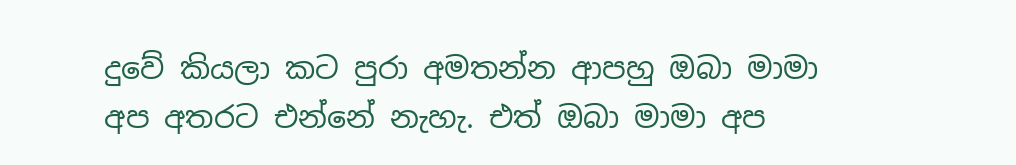දුවේ කියලා කට පුරා අමතන්න ආපහු ඔබා මාමා අප අතරට එන්නේ නැහැ. එත් ඔබා මාමා අප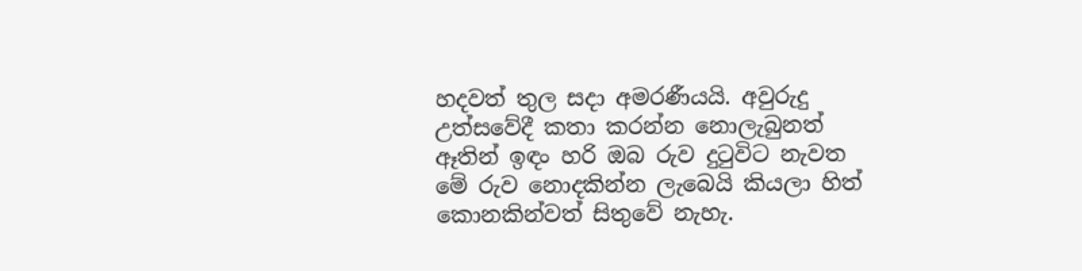හදවත් තුල සදා අමරණීයයි. අවුරුදු උත්සවේදී කතා කරන්න නොලැබුනත් ඈතින් ඉඳං හරි ඔබ රුව දුටුවිට නැවත මේ රුව නොදකින්න ලැබෙයි කියලා හිත් කොනකින්වත් සිතුවේ නැහැ.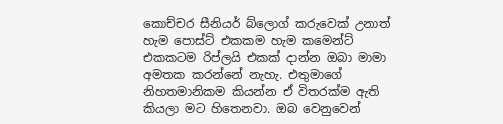කොච්චර සීනියර් බ්ලොග් කරුවෙක් උනාත් හැම පොස්ට් එකකම හැම කමෙන්ට් එකකටම රිප්ලයි එකක් දාන්න ඔබා මාමා අමතක කරන්නේ නැහැ. එතුමාගේ නිහතමානිකම කියන්න ඒ විතරක්ම ඇති කියලා මට හිතෙනවා. ඔබ වෙනුවෙන්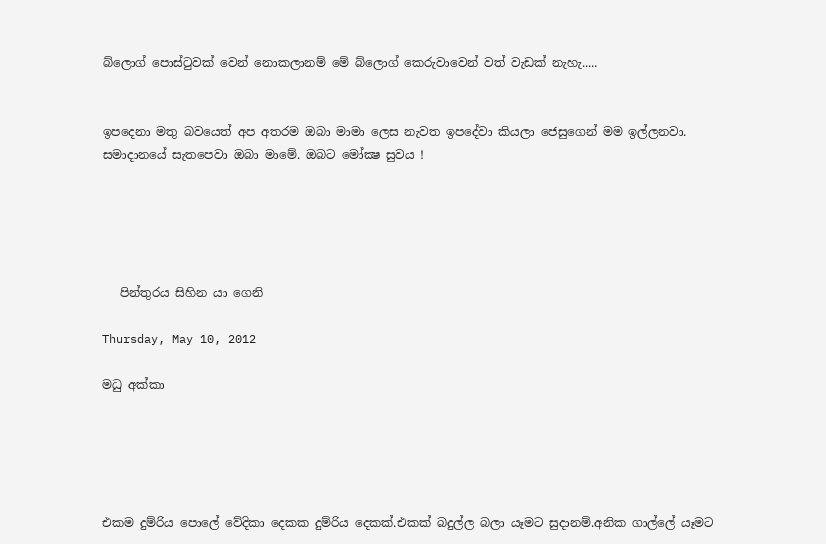බ්ලොග් පොස්ටුවක් වෙන් නොකලානම් මේ බ්ලොග් කෙරුවාවෙන් වත් වැඩක් නැහැ.....


ඉපදෙනා මතු බවයෙත් අප අතරම ඔබා මාමා ලෙස නැවත ඉපදේවා කියලා ජෙසුගෙන් මම ඉල්ලනවා. සමාදානයේ සැතපෙවා ඔබා මාමේ. ඔබට මෝක්‍ෂ සුවය !





   පින්තුරය සිහින යා ගෙනි

Thursday, May 10, 2012

මධු අක්කා





එකම දුම්රිය පොලේ වේදිකා දෙකක දුම්රිය දෙකක්.එකක් බදුල්ල බලා යෑමට සුදානම්.අනික ගාල්ලේ යෑමට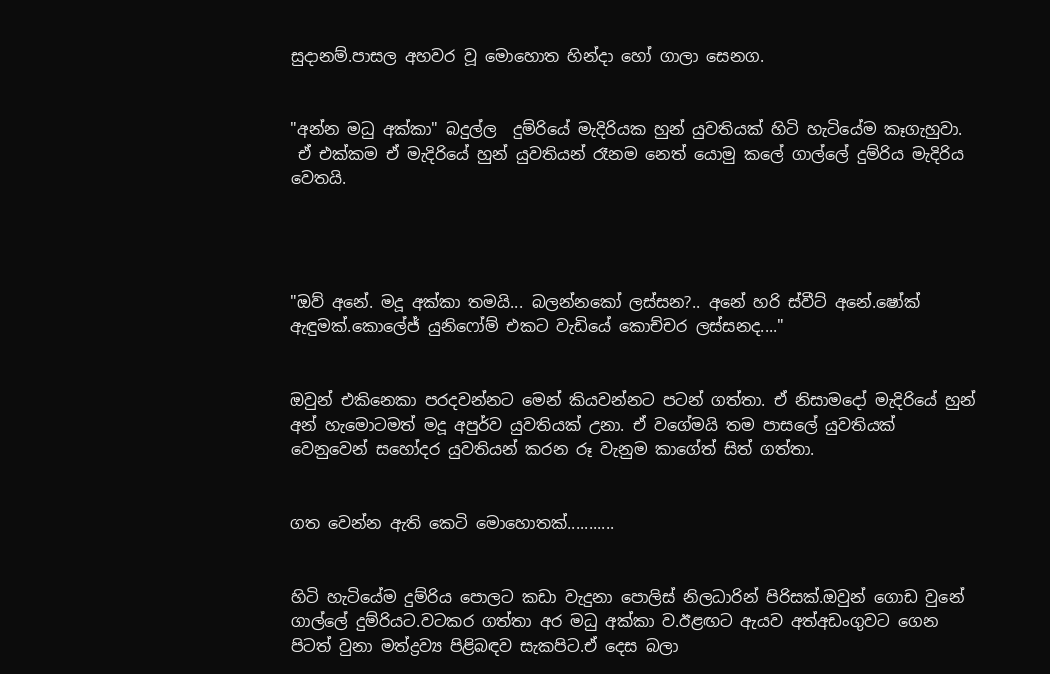සුදානම්.පාසල අහවර වූ මොහොත හින්දා හෝ ගාලා සෙනග.


"අන්න මධු අක්කා" බදුල්ල  දුම්රියේ මැදිරියක හුන් යුවතියක් හිටි හැටියේම කෑගැහුවා.
 ඒ එක්කම ඒ මැදිරියේ හුන් යුවතියන් රෑනම නෙත් යොමු කලේ ගාල්ලේ දුම්රිය මැදිරිය වෙතයි.




"ඔව් අනේ. මදූ අක්කා තමයි... බලන්නකෝ ලස්සන?.. අනේ හරි ස්වීට් අනේ.ෂෝක් ඇඳුමක්.කොලේජ් යුනිෆෝම් එකට වැඩියේ කොච්චර ලස්සනද...."


ඔවුන් එකිනෙකා පරදවන්නට මෙන් කියවන්නට පටන් ගත්තා. ඒ නිසාමදෝ මැදිරියේ හුන් අන් හැමොටමත් මදූ අපුර්ව යුවතියක් උනා. ඒ වගේමයි තම පාසලේ යුවතියක් වෙනුවෙන් සහෝදර යුවතියන් කරන රූ වැනුම කාගේත් සිත් ගත්තා.


ගත වෙන්න ඇති කෙටි මොහොතක්...........


හිටි හැටියේම දුම්රිය පොලට කඩා වැදුනා පොලිස් නිලධාරින් පිරිසක්.ඔවුන් ගොඩ වුනේ ගාල්ලේ දුම්රියට.වටකර ගත්තා අර මධු අක්කා ව.ඊළඟට ඇයව අත්අඩංගුවට ගෙන පිටත් වුනා මත්ද්‍රව්‍ය පිළිබඳව සැකපිට.ඒ දෙස බලා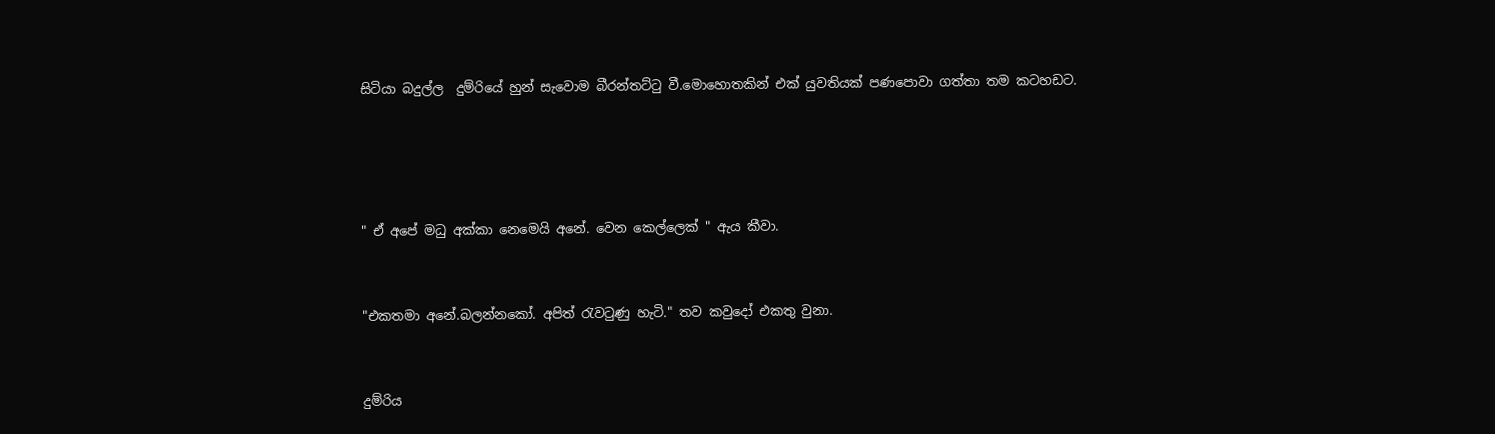සිටියා බදුල්ල  දුම්රියේ හුන් සැවොම බීරන්තට්ටු වී.මොහොතකින් එක් යුවතියක් පණපොවා ගත්තා තම කටහඩට.




" ඒ අපේ මධු අක්කා නෙමෙයි අනේ. වෙන කෙල්ලෙක් " ඇය කීවා.


"එකතමා අනේ.බලන්නකෝ. අපිත් රැවටුණු හැටි." තව කවුදෝ එකතු වුනා.


දුම්රිය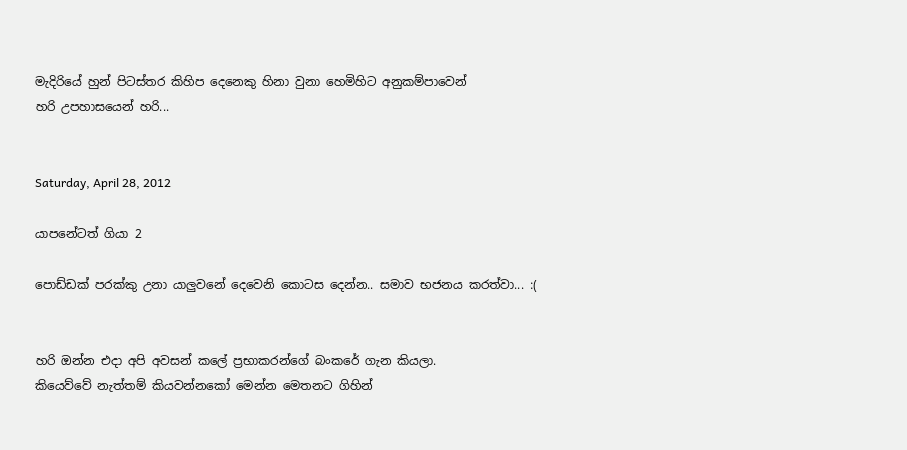මැදිරියේ හුන් පිටස්තර කිහිප දෙනෙකු හිනා වුනා හෙමිහිට අනුකම්පාවෙන්
හරි උපහාසයෙන් හරි...


Saturday, April 28, 2012

යාපනේටත් ගියා 2

පොඩ්ඩක් පරක්කු උනා යාලුවනේ දෙවෙනි කොටස දෙන්න.. සමාව භජනය කරත්වා... :(


හරි ඔන්න එදා අපි අවසන් කලේ ප්‍රභාකරන්ගේ බංකරේ ගැන කියලා.
කියෙව්වේ නැත්තම් කියවන්නකෝ මෙන්න මෙතනට ගිහින්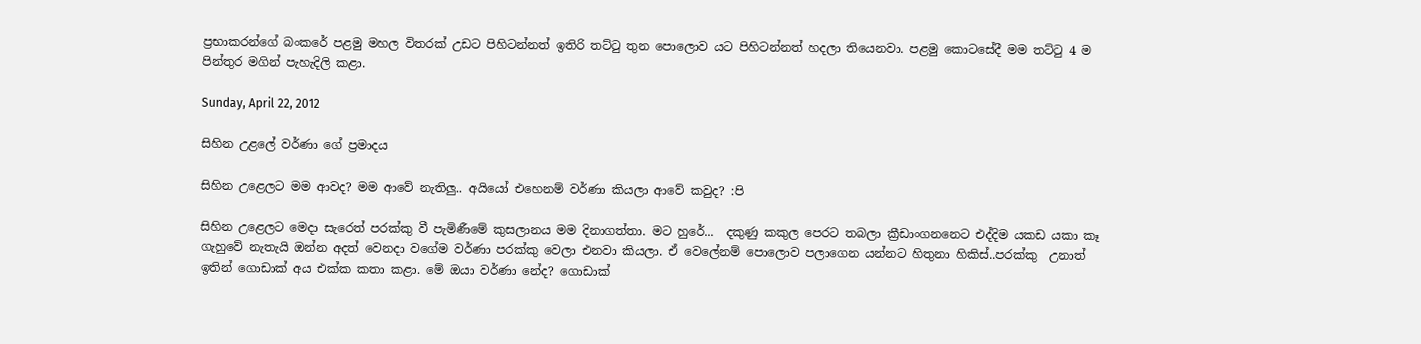ප්‍රභාකරන්ගේ බංකරේ පළමු මහල විතරක් උඩට පිහිටන්නත් ඉතිරි තට්ටු තුන පොලොව යට පිහිටන්නත් හදලා තියෙනවා. පළමු කොටසේදී මම තට්ටු 4 ම පින්තුර මගින් පැහැදිලි කළා.

Sunday, April 22, 2012

සිහින උළලේ වර්ණා ගේ ප්‍රමාදය

සිහින උළෙලට මම ආවද? මම ආවේ නැතිලු.. අයියෝ එහෙනම් වර්ණා කියලා ආවේ කවුද? :පි

සිහින උළෙලට මෙදා සැරෙත් පරක්කු වී පැමිණීමේ කුසලානය මම දිනාගත්තා. මට හුරේ...  දකුණු කකුල පෙරට තබලා ක්‍රීඩාංගනනෙට එද්දිම යකඩ යකා කෑ ගැහුවේ නැතැයි ඔන්න අදත් වෙනදා වගේම වර්ණා පරක්කු වෙලා එනවා කියලා. ඒ වෙලේනම් පොලොව පලාගෙන යන්නට හිතුනා හිකිස්‌..පරක්කු  උනාත් ඉතින් ගොඩාක් අය එක්ක කතා කළා. මේ ඔයා වර්ණා නේද? ගොඩාක්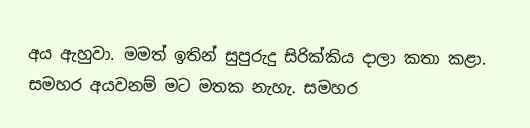අය ඇහුවා. මමත් ඉතින් සුපුරුදු සිරික්කිය දාලා කතා කළා. සමහර අයවනම් මට මතක නැහැ. සමහර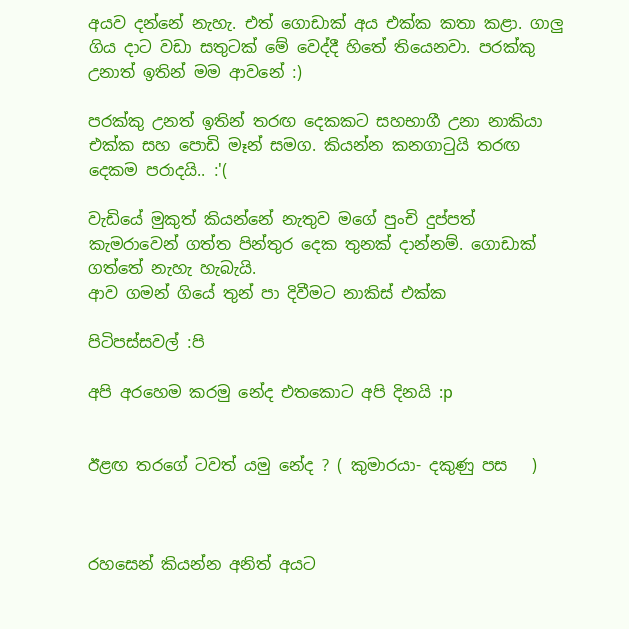අයව දන්නේ නැහැ. එත් ගොඩාක් අය එක්ක කතා කළා. ගාලු ගිය දාට වඩා සතුටක් මේ වෙද්දී හිතේ තියෙනවා. පරක්කු උනාත් ඉතින් මම ආවනේ :)

පරක්කු උනත් ඉතින් තරඟ දෙකකට සහභාගී උනා නාකියා එක්ක සහ පොඩි මෑන් සමග. කියන්න කනගාටුයි තරඟ දෙකම පරාදයි.. :'(

වැඩියේ මුකුත් කියන්නේ නැතුව මගේ පුංචි දුප්පත් කැමරාවෙන් ගත්ත පින්තුර දෙක තුනක් දාන්නම්. ගොඩාක් ගත්තේ නැහැ හැබැයි.
ආව ගමන් ගියේ තුන් පා දිවීමට නාකිස්‌ එක්ක

පිටිපස්සවල් :පි

අපි අරහෙම කරමු නේද එතකොට අපි දිනයි :p


ඊළඟ තරගේ ටවත් යමු නේද ? ( කුමාරයා- දකුණු පස   )



රහසෙන් කියන්න අනිත් අයට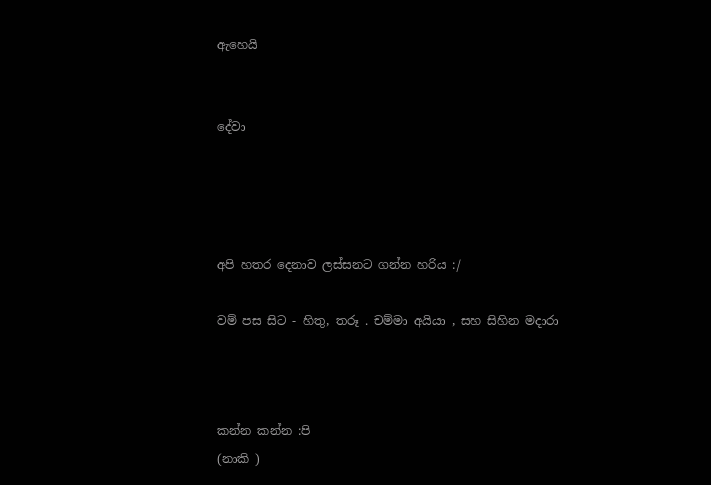ඇහෙයි


දේවා




අපි හතර දෙනාව ලස්සනට ගන්න හරිය :/

වම් පස සිට - හිතු, තරූ . චම්මා අයියා , සහ සිහින මදාරා



කන්න කන්න :පි
(නාකි )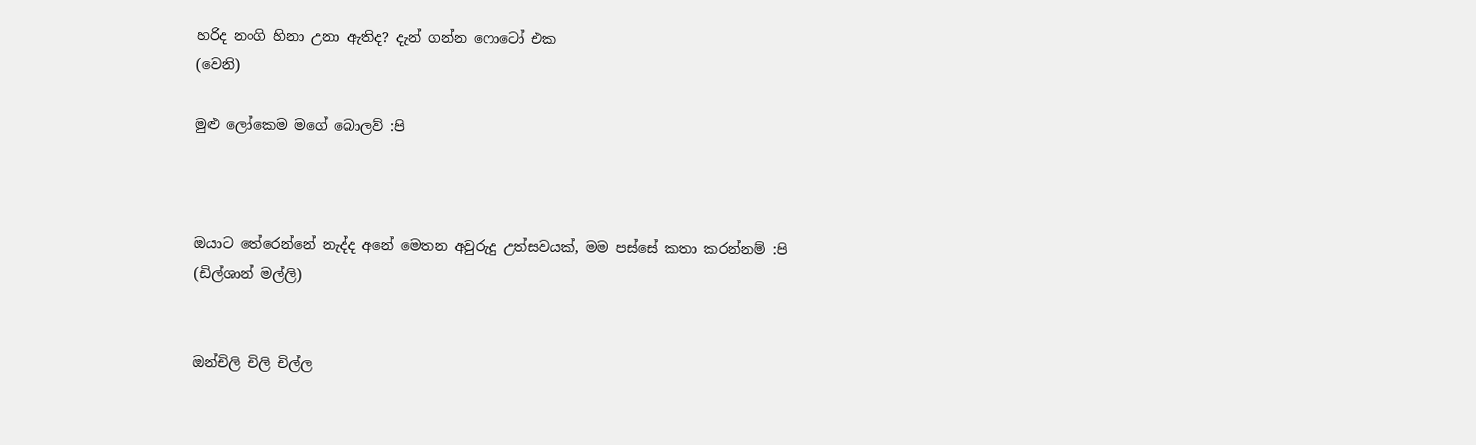හරිද නංගි හිනා උනා ඇතිද? දැන් ගන්න ෆොටෝ එක
(වෙනි)

මුළු ලෝකෙම මගේ බොලව් :පි



ඔයාට තේරෙන්නේ නැද්ද අනේ මෙතන අවුරුදු උත්සවයක්, මම පස්සේ කතා කරන්නම් :පි
(ඩිල්ශාන් මල්ලි)


ඔන්චිලි චිලි චිල්ල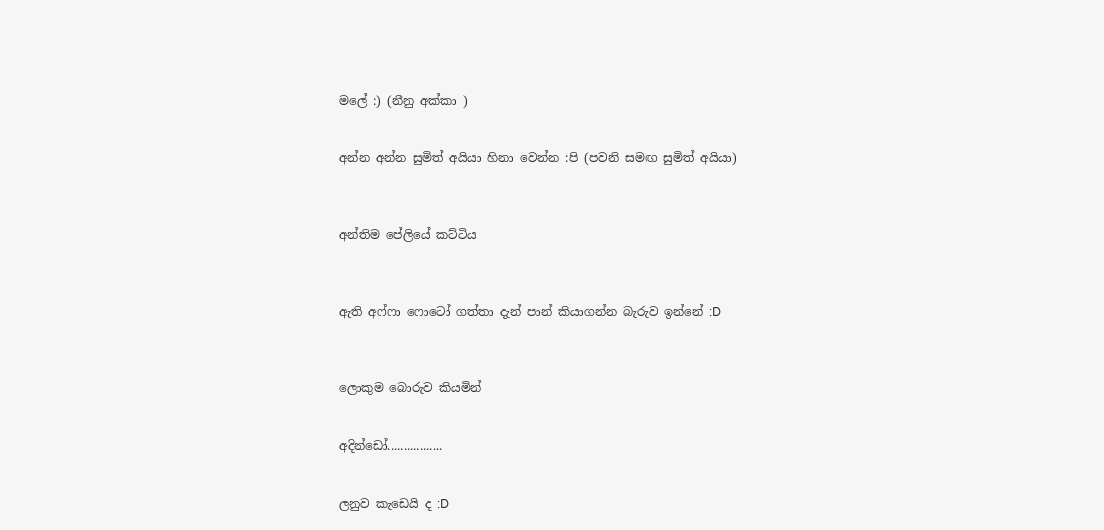මලේ :) (නීනු අක්කා )


අන්න අන්න සුමිත් අයියා හිනා වෙන්න :පි (පවනි සමඟ සුමිත් අයියා)



අන්තිම පේලියේ කට්ටිය



ඇති අෆ්ෆා ෆොටෝ ගත්තා දැන් පාන් කියාගන්න බැරුව ඉන්නේ :D



ලොකුම බොරුව කියමින්


අදින්ඩෝ.................


ලනුව කැඩෙයි ද :D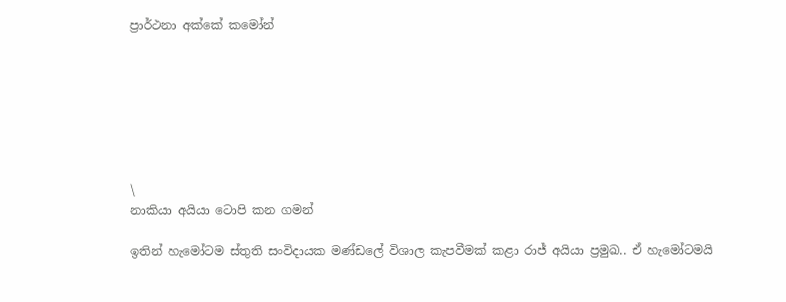ප්‍රාර්ථනා අක්කේ කමෝන්







\
නාකියා අයියා ටොපි කන ගමන්

ඉතින් හැමෝටම ස්තුති සංවිදායක මණ්ඩලේ විශාල කැපවීමක් කළා රාජ් අයියා ප්‍රමුඛ.. ඒ හැමෝටමයි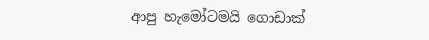ආපු හැමෝටමයි ගොඩාක්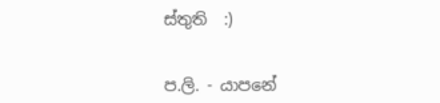ස්තුති  :)


ප.ලි. - යාපනේ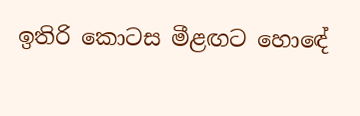ඉතිරි කොටස මීළඟට හොඳේ